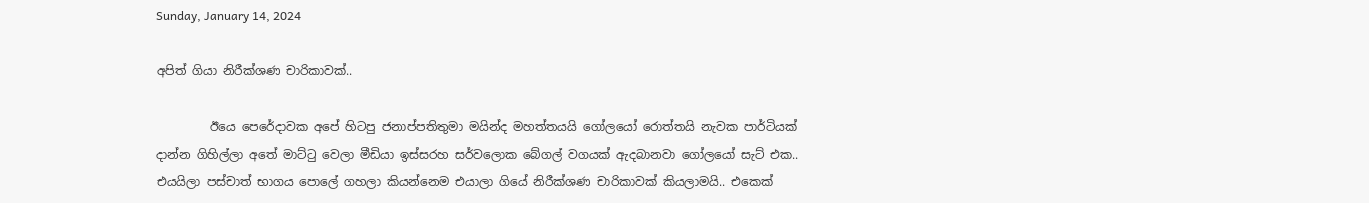Sunday, January 14, 2024

අපිත් ගියා නිරීක්ශණ චාරිකාවක්..

         ඊයෙ පෙරේදාවක අපේ හිටපු ජනාප්පතිතුමා මයින්ද මහත්තයයි ගෝලයෝ රොත්තයි නැවක පාර්ටියක් දාන්න ගිහිල්ලා අතේ මාට්ටු වෙලා මීඩියා ඉස්සරහ සර්වලොක බේගල් වගයක් ඇදබානවා ගෝලයෝ සැට් එක.. එයයිලා පස්චාත් භාගය පොලේ ගහලා කියන්නෙම එයාලා ගියේ නිරීක්ශණ චාරිකාවක් කියලාමයි.. එකෙක්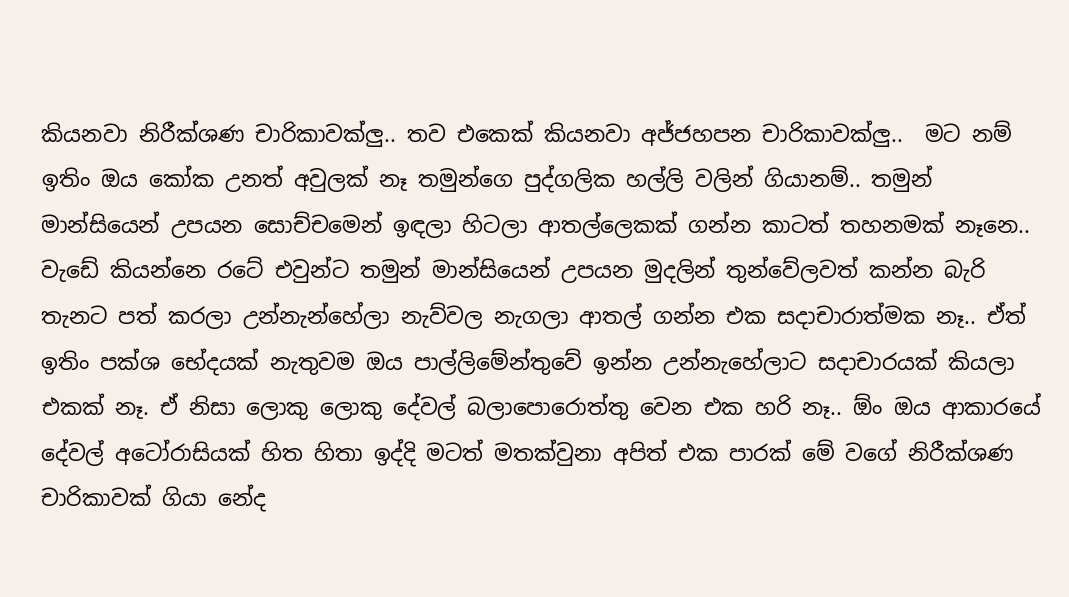කියනවා නිරීක්ශණ චාරිකාවක්ලු.. තව එකෙක් කියනවා අජ්ජහපන චාරිකාවක්ලු..  මට නම් ඉතිං ඔය කෝක උනත් අවුලක් නෑ තමුන්ගෙ පුද්ගලික හල්ලි වලින් ගියානම්.. තමුන් මාන්සියෙන් උපයන සොච්චමෙන් ඉඳලා හිටලා ආතල්ලෙකක් ගන්න කාටත් තහනමක් නෑනෙ.. වැඩේ කියන්නෙ රටේ එවුන්ට තමුන් මාන්සියෙන් උපයන මුදලින් තුන්වේලවත් කන්න බැරි තැනට පත් කරලා උන්නැන්හේලා නැව්වල නැගලා ආතල් ගන්න එක සදාචාරාත්මක නෑ.. ඒත් ඉතිං පක්ශ භේදයක් නැතුවම ඔය පාල්ලිමේන්තුවේ ඉන්න උන්නැහේලාට සදාචාරයක් කියලා එකක් නෑ. ඒ නිසා ලොකු ලොකු දේවල් බලාපොරොත්තු වෙන එක හරි නෑ.. ඕං ඔය ආකාරයේ දේවල් අටෝරාසියක් හිත හිතා ඉද්දි මටත් මතක්වුනා අපිත් එක පාරක් මේ වගේ නිරීක්ශණ චාරිකාවක් ගියා නේද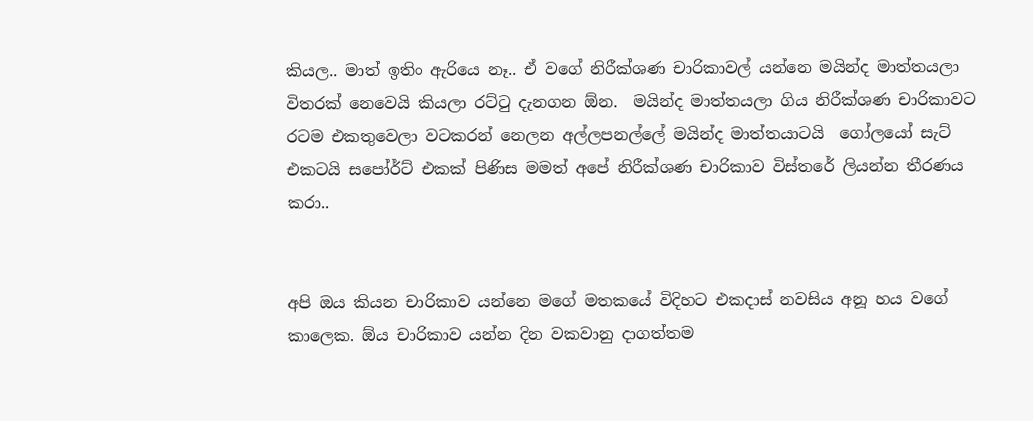කියල.. මාත් ඉතිං ඇරියෙ නෑ.. ඒ වගේ නිරීක්ශණ චාරිකාවල් යන්නෙ මයින්ද මාත්තයලා විතරක් නෙවෙයි කියලා රට්ටු දැනගන ඕන.  මයින්ද මාත්තයලා ගිය නිරීක්ශණ චාරිකාවට රටම එකතුවෙලා වටකරන් නෙලන අල්ලපනල්ලේ මයින්ද මාත්තයාටයි  ගෝලයෝ සැට් එකටයි සපෝර්ට් එකක් පිණිස මමත් අපේ නිරීක්ශණ චාරිකාව විස්තරේ ලියන්න තීරණය කරා..


අපි ඔය කියන චාරිකාව යන්නෙ මගේ මතකයේ විදිහට එකදාස් නවසිය අනූ හය වගේ කාලෙක. ඕය චාරිකාව යන්න දින වකවානු දාගත්තම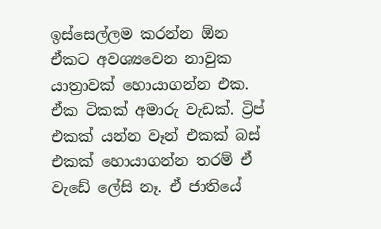ඉස්සෙල්ලම කරන්න ඕන ඒකට අවශ්‍යවෙන නාවුක යාත්‍රාවක් හොයාගන්න එක. ඒක ටිකක් අමාරු වැඩක්. ට්‍රිප් එකක් යන්න වෑන් එකක් බස් එකක් හොයාගන්න තරම් ඒ වැඩේ ලේසි නෑ. ඒ ජාතියේ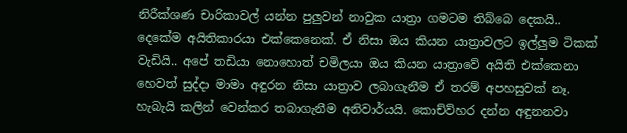නිරීක්ශණ චාරිකාවල් යන්න පුලුවන් නාවුක යාත්‍රා ගමටම තිබ්බෙ දෙකයි.. දෙකේම අයිතිකාරයා එක්කෙනෙක්. ඒ නිසා ඔය කියන යාත්‍රාවලට ඉල්ලුම ටිකක් වැඩියි.. අපේ තඩියා නොහොත් චමිලයා ඔය කියන යාත්‍රාවේ අයිති එක්කෙනා හෙවත් සුද්දා මාමා අඳුරන නිසා යාත්‍රාව ලබාගැනීම ඒ තරම් අපහසුවක් නෑ. හැබැයි කලින් වෙන්කර තබාගැනීම අනිවාර්යයි. කොච්ව්හර දන්න අඳුනනවා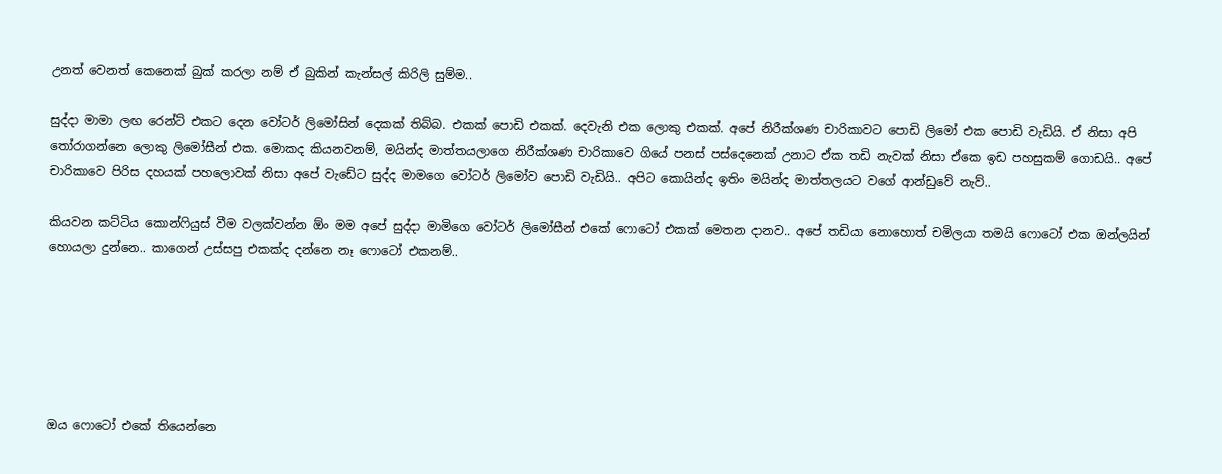උනත් වෙනත් කෙනෙක් බුක් කරලා නම් ඒ බුකින් කැන්සල් කිරිලි සුම්ම..

සුද්දා මාමා ලඟ රෙන්ට් එකට දෙන වෝටර් ලිමෝසින් දෙකක් තිබ්බ. එකක් පොඩි එකක්. දෙවැනි එක ලොකු එකක්. අපේ නිරීක්ශණ චාරිකාවට පොඩි ලිමෝ එක පොඩි වැඩියි. ඒ නිසා අපි තෝරාගන්නෙ ලොකු ලිමෝසීන් එක. මොකද කියනවනම්, මයින්ද මාත්තයලාගෙ නිරීක්ශණ චාරිකාවෙ ගියේ පනස් පස්දෙනෙක් උනාට ඒක තඩි නැවක් නිසා ඒකෙ ඉඩ පහසුකම් ගොඩයි.. අපේ චාරිකාවෙ පිරිස දහයක් පහලොවක් නිසා අපේ වැඩේට සුද්ද මාමගෙ වෝටර් ලිමෝව පොඩි වැඩියි.. අපිට කොයින්ද ඉතිං මයින්ද මාත්තලයට වගේ ආන්ඩුවේ නැව්..

කියවන කට්ටිය කොන්ෆියුස් වීම වලක්වන්න ඕං මම අපේ සුද්දා මාමිගෙ වෝටර් ලිමෝසීන් එකේ ෆොටෝ එකක් මෙතන දානව.. අපේ තඩියා නොහොත් චමිලයා තමයි ෆොටෝ එක ඔන්ලයින් හොයලා දුන්නෙ.. කාගෙන් උස්සපු එකක්ද දන්නෙ නෑ ෆොටෝ එකනම්..






ඔය ෆොටෝ එකේ තියෙන්නෙ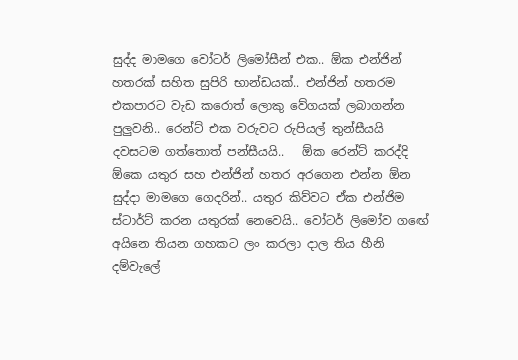සුද්ද මාමගෙ වෝටර් ලිමෝසීන් එක.. ඕක එන්ජින් හතරක් සහිත සුපිරි භාන්ඩයක්.. එන්ජින් හතරම එකපාරට වැඩ කරොත් ලොකු වේගයක් ලබාගන්න පුලුවනි.. රෙන්ට් එක වරුවට රුපියල් තුන්සීයයි දවසටම ගත්තොත් පන්සීයයි..   ඕක රෙන්ට් කරද්දි ඕකෙ යතුර සහ එන්ජින් හතර අරගෙන එන්න ඕන සුද්දා මාමගෙ ගෙදරින්.. යතුර කිව්වට ඒක එන්ජිම ස්ටාර්ට් කරන යතුරක් නෙවෙයි.. වෝටර් ලිමෝව ගඟේ අයිනෙ තියන ගහකට ලං කරලා දාල තිය හීනි දම්වැලේ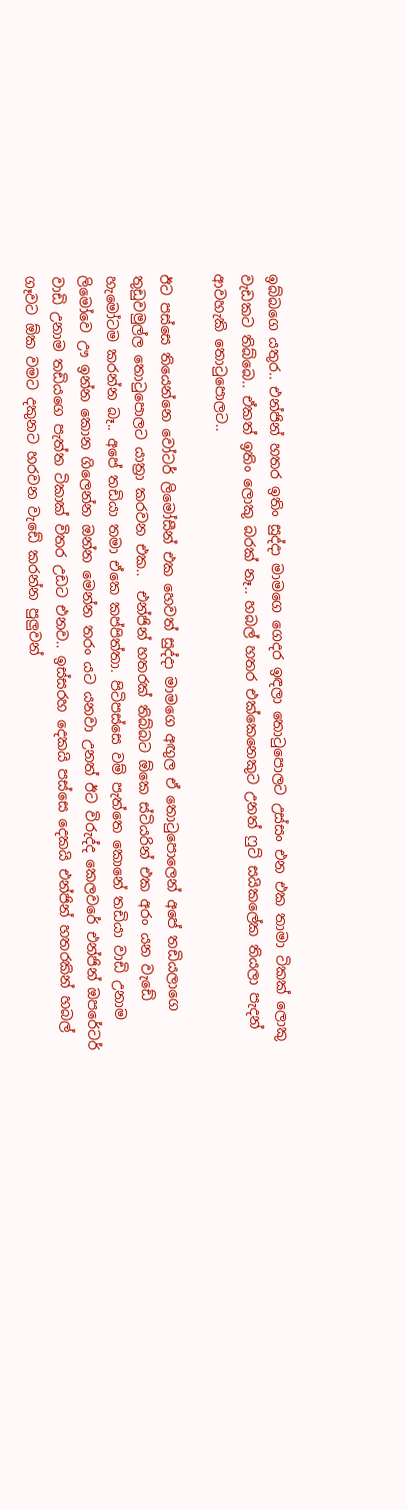ඉබ්බගෙ යතුර.. එන්ජින් හතර ඉතිං සුද්දා මාමගෙ ගෙදර ඉඳලා තොටුපොලට උස්සං එන එක තාමා ටිකක් ලොකු වැඩකට තිබ්බෙ.. ඒකත් ඉතිං ලොකු බරක් නෑ.. හබල් හතර එක්කෙනෙකුට උනත් ෆුට් සයිකලේක තියලා පැදන් ආවහැකි තොටුපොලට..

ඊට පස්සෙ තියෙන්නෙ වෝටර් ලිමෝසීන් එක හෙවත් සුද්දා මාමගෙ අඟුල ඒ තොටුපොලෙන් අපේ තඩියලාගෙ තුඩුවමුල්ල තොටුපොලට යාත්‍රා කරවන එක..  එන්ජින් හතරක් තිබ්බට ඕකෙ ස්ටියරින් එක අරං යන වැඩේ හැමෝටම කරන්න බෑ.. අපේ තඩියා තමා ඒකෙ කප්පිත්තා. පිටිපස්සෙ වම් පැත්තෙ කොනේ තඩියා වාඩි උනාම ලිමෝවෙ ඌ ඉන්න කොන ගිලෙන්න ඔන්න මෙන්න තරං යට යනවා උනත් ඊට විරුද්ද කෙලවරේ එන්ජින් ඔපරේටර් වාඩි උනාම තඩියගෙ පැත්ත ටිකාක් විතර උඩට එනව.. ඉස්සරහ දෙකයි පස්සෙ දෙකයි එන්ජින් හතරකින් හබල් ගෑවට ඕක වමට දකුනට හරවන වැඩේ කරන්න පුලුවන්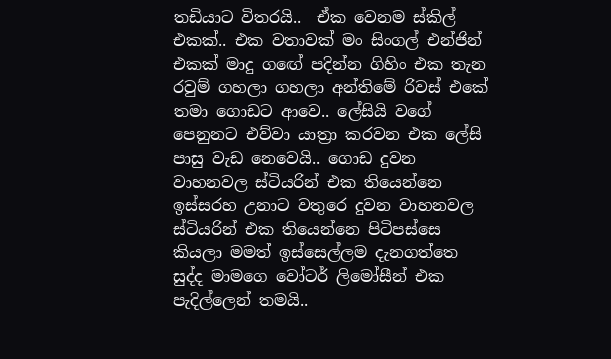තඩියාට විතරයි..  ඒක වෙනම ස්කිල් එකක්.. එක වතාවක් මං සිංගල් එන්ජින් එකක් මාදු ගඟේ පදින්න ගිහිං එක තැන රවුම් ගහලා ගහලා අන්තිමේ රිවස් එකේ තමා ගොඩට ආවෙ.. ලේසියි වගේ පෙනුනට එව්වා යාත්‍රා කරවන එක ලේසි පාසු වැඩ නෙවෙයි.. ගොඩ දුවන වාහනවල ස්ටියරින් එක තියෙන්නෙ ඉස්සරහ උනාට වතුරෙ දුවන වාහනවල ස්ටියරින් එක තියෙන්නෙ පිටිපස්සෙ කියලා මමත් ඉස්සෙල්ලම දැනගත්තෙ සුද්ද මාමගෙ වෝටර් ලිමෝසීන් එක පැදිල්ලෙන් තමයි..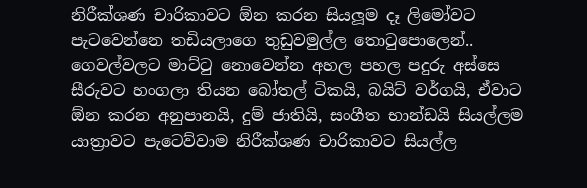නිරීක්ශණ චාරිකාවට ඕන කරන සියලූම දෑ ලිමෝවට පැටවෙන්නෙ තඩියලාගෙ තුඩුවමුල්ල තොටුපොලෙන්.. ගෙවල්වලට මාට්ටු නොවෙන්න අහල පහල පදුරු අස්සෙ සීරුවට හංගලා තියන බෝතල් ටිකයි, බයිට් වර්ගයි, ඒවාට ඕන කරන අනුපානයි, දුම් ජාතියි, සංගීත භාන්ඩයි සියල්ලම යාත්‍රාවට පැටෙව්වාම නිරීක්ශණ චාරිකාවට සියල්ල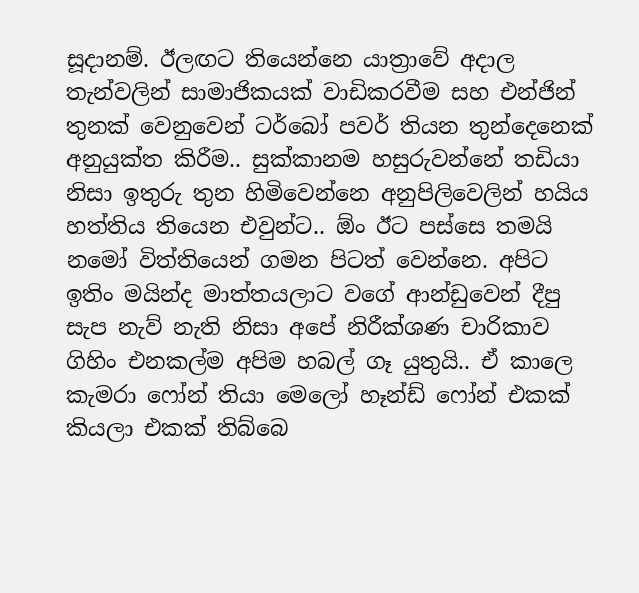සූදානම්. ඊලඟට තියෙන්නෙ යාත්‍රාවේ අදාල තැන්වලින් සාමාජිකයක් වාඩිකරවීම සහ එන්ජින් තුනක් වෙනුවෙන් ටර්බෝ පවර් තියන තුන්දෙනෙක් අනුයුක්ත කිරීම.. සුක්කානම හසුරුවන්නේ තඩියා නිසා ඉතුරු තුන හිමිවෙන්නෙ අනුපිලිවෙලින් හයිය හත්තිය තියෙන එවුන්ට.. ඕං ඊට පස්සෙ තමයි නමෝ විත්තියෙන් ගමන පිටත් වෙන්නෙ. අපිට ඉතිං මයින්ද මාත්තයලාට වගේ ආන්ඩුවෙන් දීපු සැප නැව් නැති නිසා අපේ නිරීක්ශණ චාරිකාව ගිහිං එනකල්ම අපිම හබල් ගෑ යුතුයි.. ඒ කාලෙ කැමරා ෆෝන් තියා මෙලෝ හෑන්ඩ් ෆෝන් එකක් කියලා එකක් තිබ්බෙ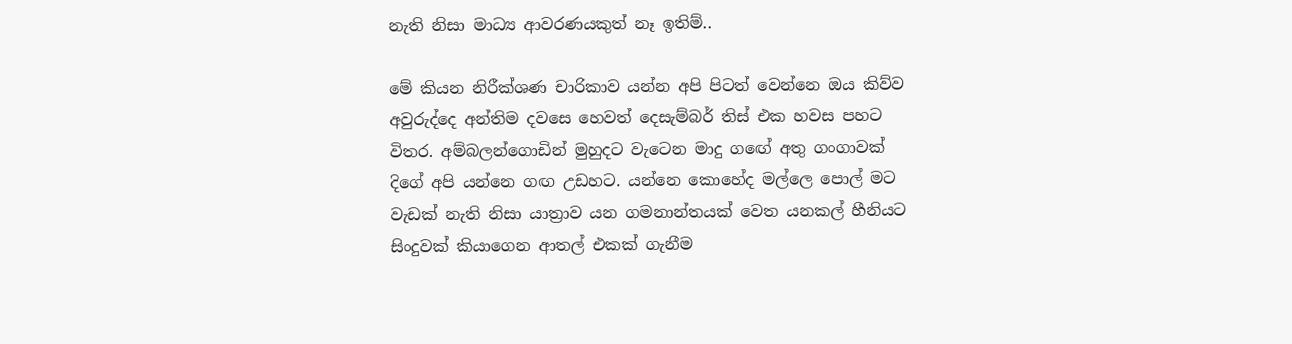නැති නිසා මාධ්‍ය ආවරණයකුත් නෑ ඉතිම්..

මේ කියන නිරීක්ශණ චාරිකාව යන්න අපි පිටත් වෙන්නෙ ඔය කිව්ව අවුරුද්දෙ අන්තිම දවසෙ හෙවත් දෙසැම්බර් තිස් එක හවස පහට විතර. අම්බලන්ගොඩින් මුහුදට වැටෙන මාදු ගඟේ අතු ගංගාවක් දිගේ අපි යන්නෙ ගඟ උඩහට. යන්නෙ කොහේද මල්ලෙ පොල් මට වැඩක් නැති නිසා යාත්‍රාව යන ගමනාන්තයක් වෙත යනකල් හීනියට සිංදුවක් කියාගෙන ආතල් එකක් ගැනීම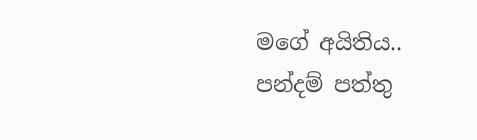මගේ අයිතිය.. පන්දම් පත්තු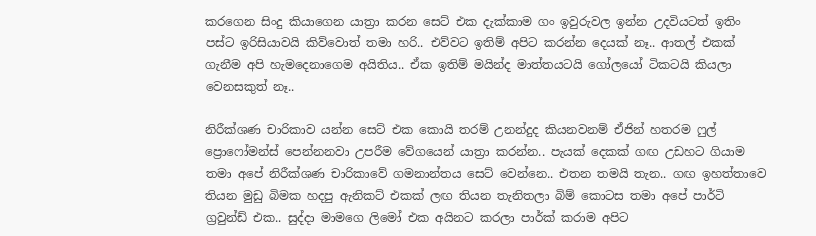කරගෙන සිංදු කියාගෙන යාත්‍රා කරන සෙට් එක දැක්කාම ගං ඉවුරුවල ඉන්න උදවියටත් ඉතිං පස්ට ඉරිසියාවයි කිව්වොත් තමා හරි.. එව්වට ඉතිම් අපිට කරන්න දෙයක් නෑ.. ආතල් එකක් ගැනීම අපි හැමදෙනාගෙම අයිතිය.. ඒක ඉතිම් මයින්ද මාත්තයටයි ගෝලයෝ ටිකටයි කියලා වෙනසකුත් නෑ..

නිරීක්ශණ චාරිකාව යන්න සෙට් එක කොයි තරම් උනන්දුද කියනවනම් ඒජින් හතරම ෆුල් ප්‍රොෆෝමන්ස් පෙන්නනවා උපරීම වේගයෙන් යාත්‍රා කරන්න.. පැයක් දෙකක් ගඟ උඩහට ගියාම තමා අපේ නිරීක්ශණ චාරිකාවේ ගමනාන්තය සෙට් වෙන්නෙ.. එතන තමයි තැන.. ගඟ ඉහත්තාවෙ තියන මුඩු බිමක හදපු ඇනිකට් එකක් ලඟ තියන තැනිතලා බිම් කොටස තමා අපේ පාර්ටි ග්‍රවුන්ඩ් එක.. සුද්දා මාමගෙ ලිමෝ එක අයිනට කරලා පාර්ක් කරාම අපිට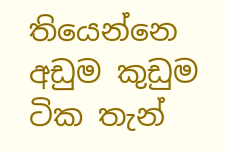තියෙන්නෙ අඩුම කුඩුම ටික තැන්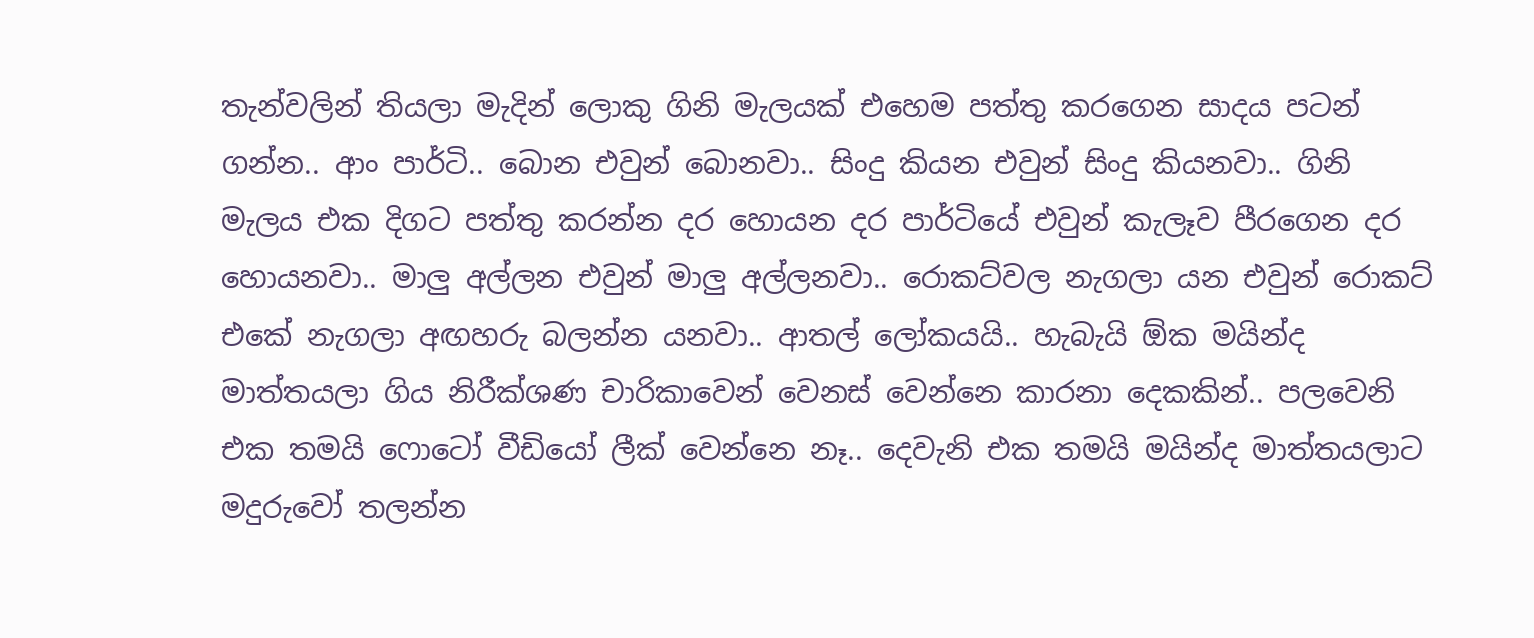තැන්වලින් තියලා මැදින් ලොකු ගිනි මැලයක් එහෙම පත්තු කරගෙන සාදය පටන් ගන්න.. ආං පාර්ටි.. බොන එවුන් බොනවා.. සිංදු කියන එවුන් සිංදු කියනවා.. ගිනි මැලය එක දිගට පත්තු කරන්න දර හොයන දර පාර්ටියේ එවුන් කැලෑව පීරගෙන දර හොයනවා.. මාලු අල්ලන එවුන් මාලු අල්ලනවා.. රොකට්වල නැගලා යන එවුන් රොකට් එකේ නැගලා අඟහරු බලන්න යනවා.. ආතල් ලෝකයයි.. හැබැයි ඕක මයින්ද මාත්තයලා ගිය නිරීක්ශණ චාරිකාවෙන් වෙනස් වෙන්නෙ කාරනා දෙකකින්.. පලවෙනි එක තමයි ෆොටෝ වීඩියෝ ලීක් වෙන්නෙ නෑ.. දෙවැනි එක තමයි මයින්ද මාත්තයලාට මදුරුවෝ තලන්න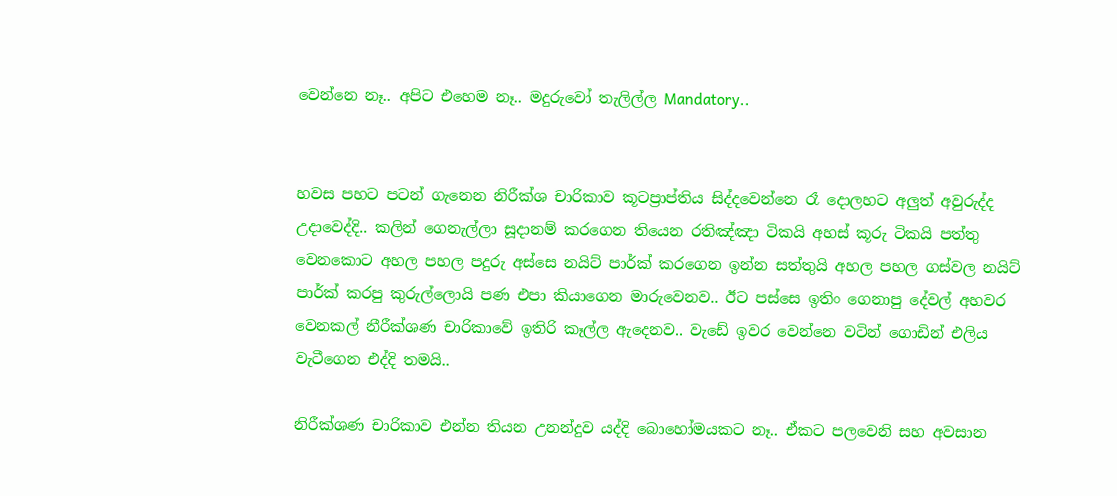වෙන්නෙ නෑ.. අපිට එහෙම නෑ.. මදුරුවෝ තැලිල්ල Mandatory..


හවස පහට පටන් ගැනෙන නිරීක්ශ චාරිකාව කූටප්‍රාප්තිය සිද්දවෙන්නෙ රෑ දොලහට අලුත් අවුරුද්ද උදාවෙද්දි.. කලින් ගෙනැල්ලා සූදානම් කරගෙන තියෙන රතිඤ්ඤා ටිකයි අහස් කූරු ටිකයි පත්තු වෙනකොට අහල පහල පදුරු අස්සෙ නයිට් පාර්ක් කරගෙන ඉන්න සත්තුයි අහල පහල ගස්වල නයිට් පාර්ක් කරපු කුරුල්ලොයි පණ එපා කියාගෙන මාරුවෙනව.. ඊට පස්සෙ ඉතිං ගෙනාපු දේවල් අහවර වෙනකල් නීරීක්ශණ චාරිකාවේ ඉතිරි කෑල්ල ඇදෙනව.. වැඩේ ඉවර වෙන්නෙ වටින් ගොඩින් එලිය වැටීගෙන එද්දි තමයි..

නිරීක්ශණ චාරිකාව එන්න තියන උනන්දුව යද්දි බොහෝමයකට නෑ.. ඒකට පලවෙනි සහ අවසාන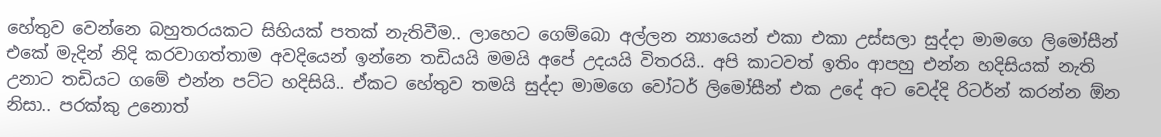හේතුව වෙන්නෙ බහුතරයකට සිහියක් පතක් නැතිවීම.. ලාහෙට ගෙම්බො අල්ලන න්‍යායෙන් එකා එකා උස්සලා සුද්දා මාමගෙ ලිමෝසීන් එකේ මැදින් නිදි කරවාගත්තාම අවදියෙන් ඉන්නෙ තඩියයි මමයි අපේ උදයයි විතරයි.. අපි කාටවත් ඉතිං ආපහු එන්න හදිසියක් නැති උනාට තඩියට ගමේ එන්න පට්ට හදිසියි.. ඒකට හේතුව තමයි සුද්දා මාමගෙ වෝටර් ලිමෝසීන් එක උදේ අට වෙද්දි රිටර්න් කරන්න ඕන නිසා.. පරක්කු උනොත්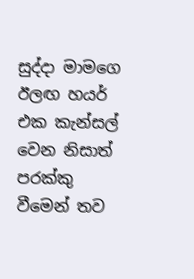සුද්දා මාමගෙ ඊලඟ හයර් එක කැන්සල් වෙන නිසාත් පරක්කු වීමෙන් තව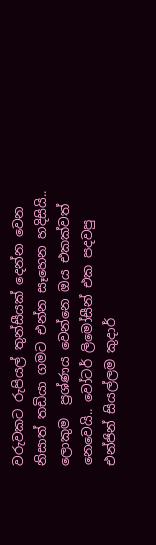වරුවකට රුපියල් තුන්සීයක් දෙන්න වෙන නිසාත් තඩියා ගමට එන්න සෑහෙන හදිසියි.. ලොකුම  ප්‍රශ්ණය වෙන්නෙ ඔය එකක්වත් නෙවෙයි.. වෝටර් ලිමෝසීන් එක පදවපු එන්ජින් සියල්ලම කුදාර්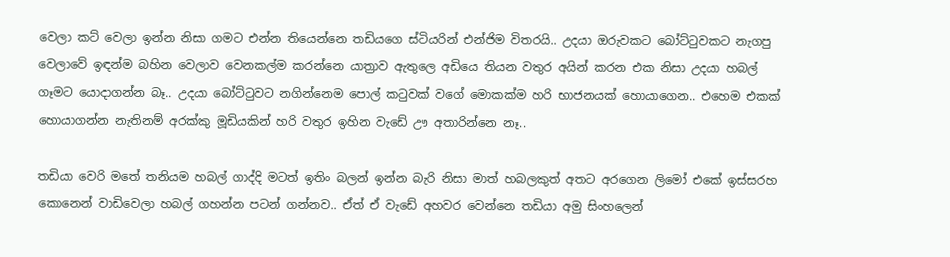වෙලා කට් වෙලා ඉන්න නිසා ගමට එන්න තියෙන්නෙ තඩියගෙ ස්ටියරින් එන්ජිම විතරයි.. උදයා ඔරුවකට බෝට්ටුවකට නැගපු වෙලාවේ ඉඳන්ම බහින වෙලාව වෙනකල්ම කරන්නෙ යාත්‍රාව ඇතුලෙ අඩියෙ තියන වතුර අයින් කරන එක නිසා උදයා හබල් ගෑමට යොදාගන්න බෑ.. උදයා බෝට්ටුවට නගින්නෙම පොල් කටුවක් වගේ මොකක්ම හරි භාජනයක් හොයාගෙන.. එහෙම එකක් හොයාගන්න නැතිනම් අරක්කු මූඩියකින් හරි වතුර ඉහින වැඩේ ඌ අතාරින්නෙ නෑ..

තඩියා වෙරි මතේ තනියම හබල් ගාද්දි මටත් ඉතිං බලන් ඉන්න බැරි නිසා මාත් හබලකුත් අතට අරගෙන ලිමෝ එකේ ඉස්සරහ කොනෙන් වාඩිවෙලා හබල් ගහන්න පටන් ගන්නව.. ඒත් ඒ වැඩේ අහවර වෙන්නෙ තඩියා අමු සිංහලෙන්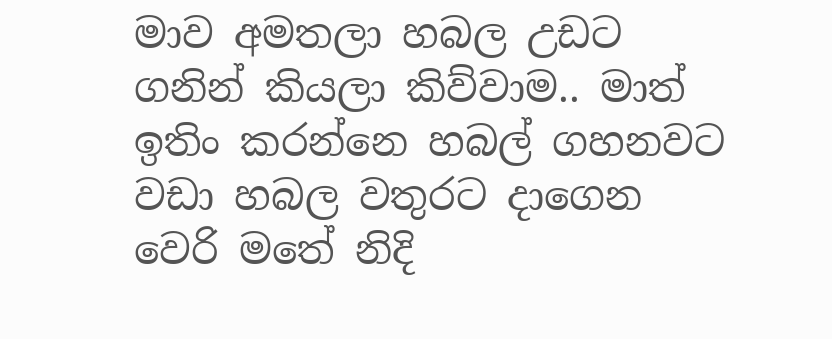මාව අමතලා හබල උඩට ගනින් කියලා කිව්වාම.. මාත් ඉතිං කරන්නෙ හබල් ගහනවට වඩා හබල වතුරට දාගෙන වෙරි මතේ නිදි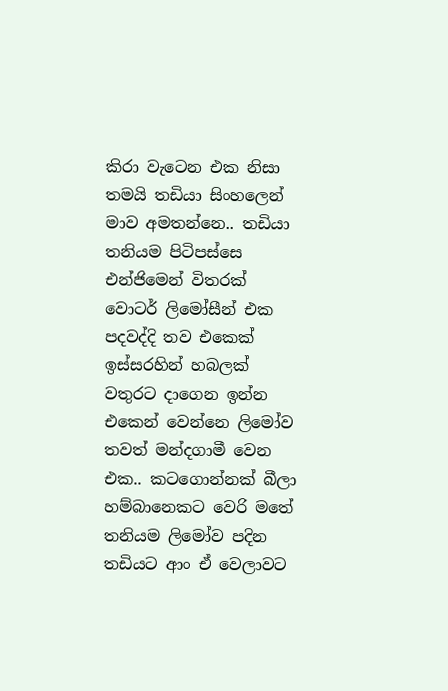කිරා වැටෙන එක නිසා තමයි තඩියා සිංහලෙන් මාව අමතන්නෙ.. තඩියා තනියම පිටිපස්සෙ එන්ජිමෙන් විතරක් වොටර් ලිමෝසීන් එක පදවද්දි තව එකෙක් ඉස්සරහින් හබලක් වතුරට දාගෙන ඉන්න එකෙන් වෙන්නෙ ලිමෝව තවත් මන්දගාමී වෙන එක.. කටගොන්නක් බීලා හම්බානෙකට වෙරි මතේ තනියම ලිමෝව පදින තඩියට ආං ඒ වෙලාවට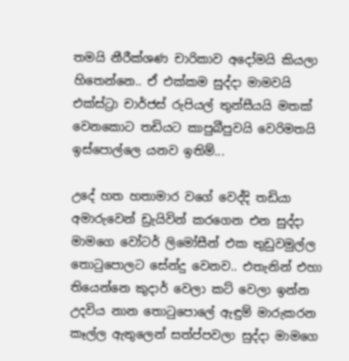තමයි නීරීක්ශණ චාරිකාව අදෝමයි කියලා  හිතෙන්නෙ.. ඒ එක්කම සුද්දා මාමවයි එක්ස්ට්‍රා චාර්ජස් රුපියල් තුන්සීයයි මතක් වෙනකොට තඩියට කාපුබීපුවයි වෙරිමතයි ඉස්පොල්ලෙ යනව ඉතිම්...

උදේ හත හතාමාර වගේ වෙද්දි තඩියා අමාරුවෙන් ඩ්‍රැයිවින් කරගෙන එන සුද්දා මාමගෙ වෝටර් ලිමෝසීන් එක තුඩුවමුල්ල තොටුපොලට සේන්දු වෙනව.. එතැනින් එහා තියෙන්නෙ කුදාර් වෙලා කට් වෙලා ඉන්න උදවිය නාන තොටුපොලේ ඇඳුම් මාරුකරන කෑල්ල ඇතුලෙන් සත්ප්පවලා සුද්දා මාමගෙ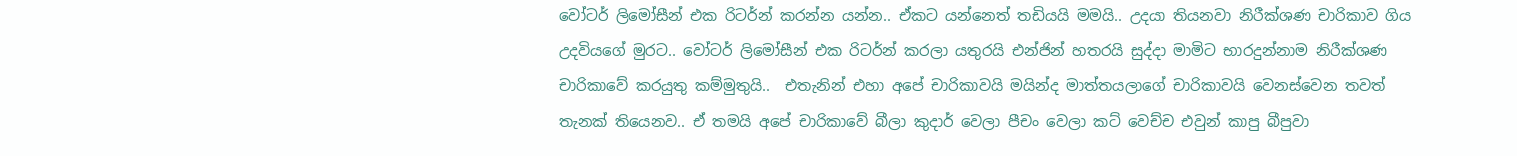වෝටර් ලිමෝසීන් එක රිටර්න් කරන්න යන්න.. ඒකට යන්නෙත් තඩියයි මමයි.. උදයා තියනවා නිරීක්ශණ චාරිකාව ගිය උදවියගේ මුරට.. වෝටර් ලිමෝසීන් එක රිටර්න් කරලා යතුරයි එන්ජින් හතරයි සුද්දා මාමිට භාරදුන්නාම නිරීක්ශණ චාරිකාවේ කරයුතු කම්මුතුයි..  එතැනින් එහා අපේ චාරිකාවයි මයින්ද මාත්තයලාගේ චාරිකාවයි වෙනස්වෙන තවත් තැනක් තියෙනව.. ඒ තමයි අපේ චාරිකාවේ බීලා කුදාර් වෙලා පීචං වෙලා කට් වෙච්ච එවුන් කාපු බීපුවා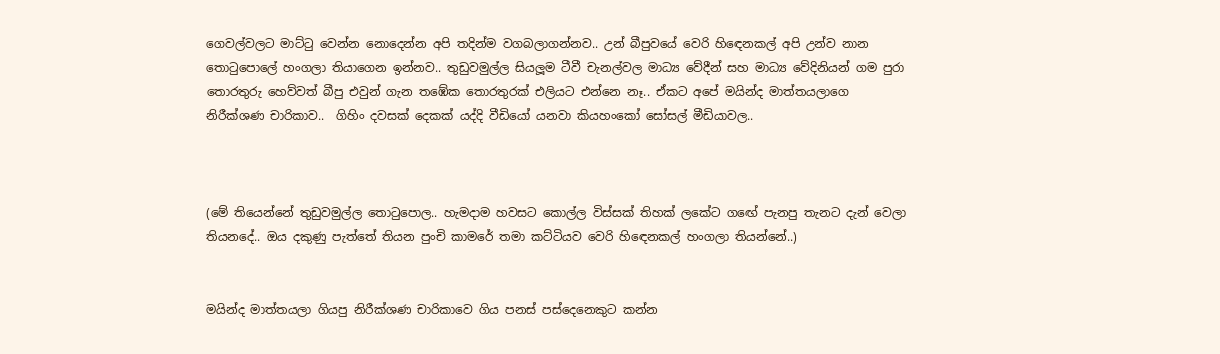ගෙවල්වලට මාට්ටු වෙන්න නොදෙන්න අපි තදින්ම වගබලාගන්නව.. උන් බීපුවයේ වෙරි හිඳෙනකල් අපි උන්ව නාන තොටුපොලේ හංගලා තියාගෙන ඉන්නව.. තුඩුවමුල්ල සියලූම ටීවී චැනල්වල මාධ්‍ය වේදීන් සහ මාධ්‍ය වේදිනියන් ගම පුරා තොරතුරු හෙව්වත් බීපු එවුන් ගැන තඹේක තොරතුරක් එලියට එන්නෙ නෑ.. ඒකට අපේ මයින්ද මාත්තයලාගෙ නිරීක්ශණ චාරිකාව..  ගිහිං දවසක් දෙකක් යද්දි වීඩියෝ ‍යනවා කියහංකෝ සෝසල් මීඩියාවල..



(මේ තියෙන්නේ තුඩුවමුල්ල තොටුපොල.. හැමදාම හවසට කොල්ල විස්සක් තිහක් ලකේට ගඟේ පැනපු තැනට දැන් වෙලා තියනදේ.. ඔය දකුණු පැත්තේ තියන පුංචි කාමරේ තමා කට්ටියව වෙරි හිඳෙනකල් හංගලා තියන්නේ..)


මයින්ද මාත්තයලා ගියපු නිරීක්ශණ චාරිකාවෙ ගිය පනස් පස්දෙනෙකුට කන්න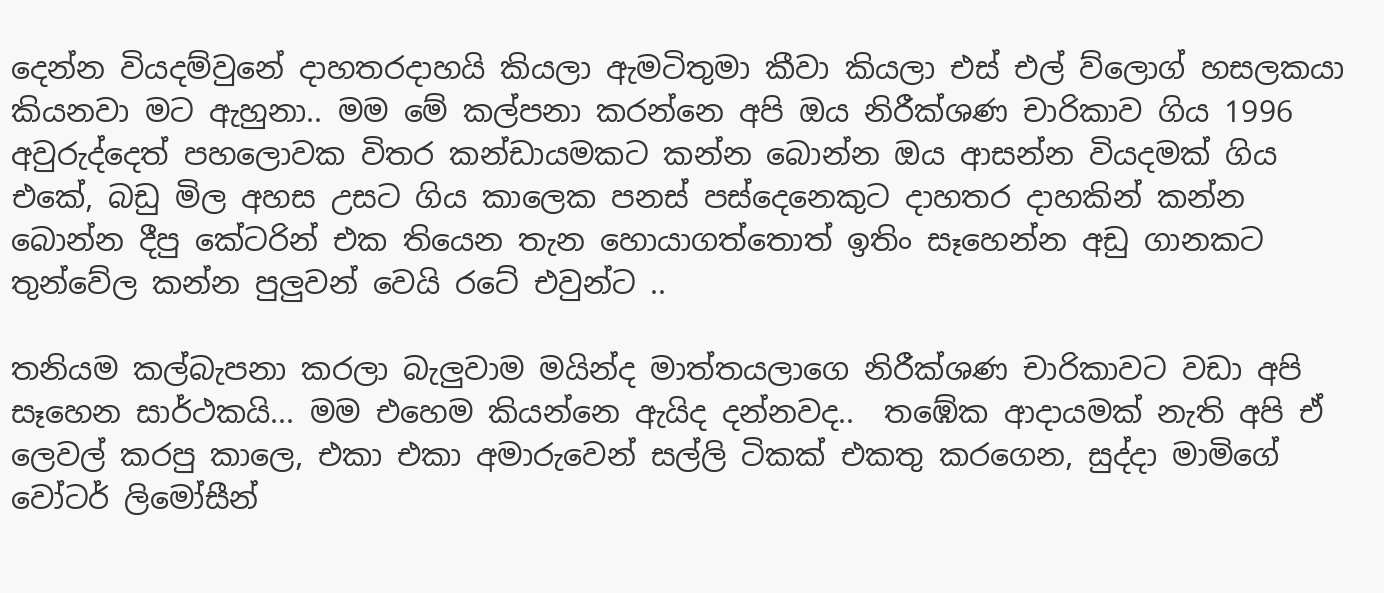දෙන්න වියදම්වුනේ දාහතරදාහයි කියලා ඇමටිතුමා කීවා කියලා එස් එල් ව්ලොග් හසලකයා කියනවා මට ඇහුනා.. මම මේ කල්පනා කරන්නෙ අපි ඔය නිරීක්ශණ චාරිකාව ගිය 1996 අවුරුද්දෙත් පහලොවක විතර කන්ඩායමකට කන්න බොන්න ඔය ආසන්න වියදමක් ගිය එකේ, බඩු මිල අහස උසට ගිය කාලෙක පනස් පස්දෙනෙකුට දාහතර දාහකින් කන්න බොන්න දීපු කේටරින් එක තියෙන තැන හොයාගත්තොත් ඉතිං සෑහෙන්න අඩු ගානකට තුන්වේල කන්න පුලුවන් වෙයි රටේ එවුන්ට ..

තනියම කල්බැපනා කරලා බැලුවාම මයින්ද මාත්තයලාගෙ නිරීක්ශණ චාරිකාවට වඩා අපි සෑහෙන සාර්ථකයි... මම එහෙම කියන්නෙ ඇයිද දන්නවද..  තඹේක ආදායමක් නැති අපි ඒ ලෙවල් කරපු කාලෙ, එකා එකා අමාරුවෙන් සල්ලි ටිකක් එකතු කරගෙන, සුද්දා මාමිගේ වෝටර් ලිමෝසීන්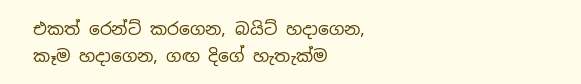එකත් රෙන්ට් කරගෙන, බයිට් හදාගෙන, කෑම හදාගෙන, ගඟ දිගේ හැතැක්ම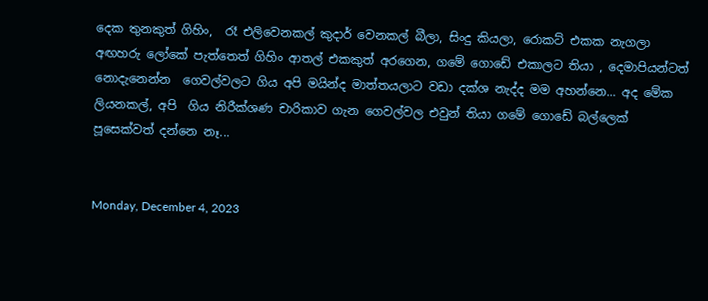දෙක තුනකුත් ගිහිං,  රෑ එලිවෙනකල් කුදාර් වෙනකල් බීලා, සිංදු කියලා, රොකට් එකක නැගලා අඟහරු ලෝකේ පැත්තෙත් ගිහිං ආතල් එකකුත් අරගෙන, ගමේ ගොඩේ එකාලට තියා , දෙමාපියන්ටත් නොදැනෙන්න  ගෙවල්වලට ගිය අපි මයින්ද මාත්තයලාට වඩා දක්ශ නැද්ද මම අහන්නෙ... අද මේක ලියනකල්, අපි  ගිය නිරීක්ශණ චාරිකාව ගැන ගෙවල්වල එවුන් තියා ගමේ ගොඩේ බල්ලෙක් පූසෙක්වත් දන්නෙ නෑ...


Monday, December 4, 2023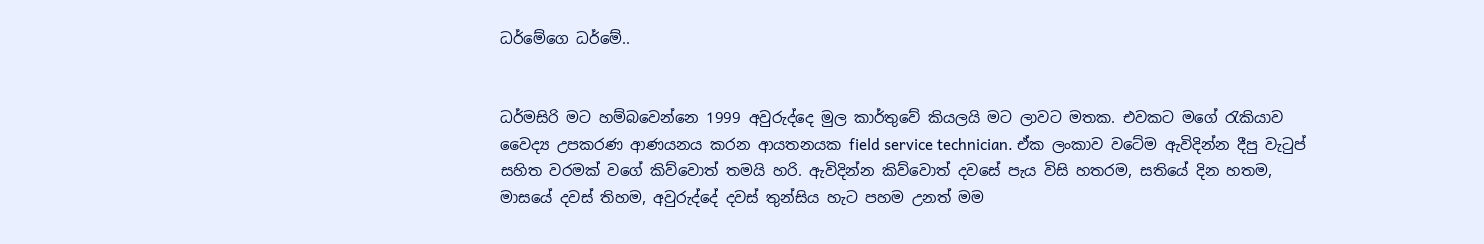ධර්මේගෙ ධර්මේ..


ධර්මසිරි මට හම්බවෙන්නෙ 1999 අවුරුද්දෙ මුල කාර්තුවේ කියලයි මට ලාවට මතක. එවකට මගේ රැකියාව වෛද්‍ය උපකරණ ආණයනය කරන ආයතනයක field service technician. ඒක ලංකාව වටේම ඇවිදින්න දීපු වැටුප් සහිත වරමක් වගේ කිව්වොත් තමයි හරි. ඇවිදින්න කිව්වොත් දවසේ පැය විසි හතරම, සතියේ දින හතම, මාසයේ දවස් තිහම, අවුරුද්දේ දවස් තුන්සිය හැට පහම උනත් මම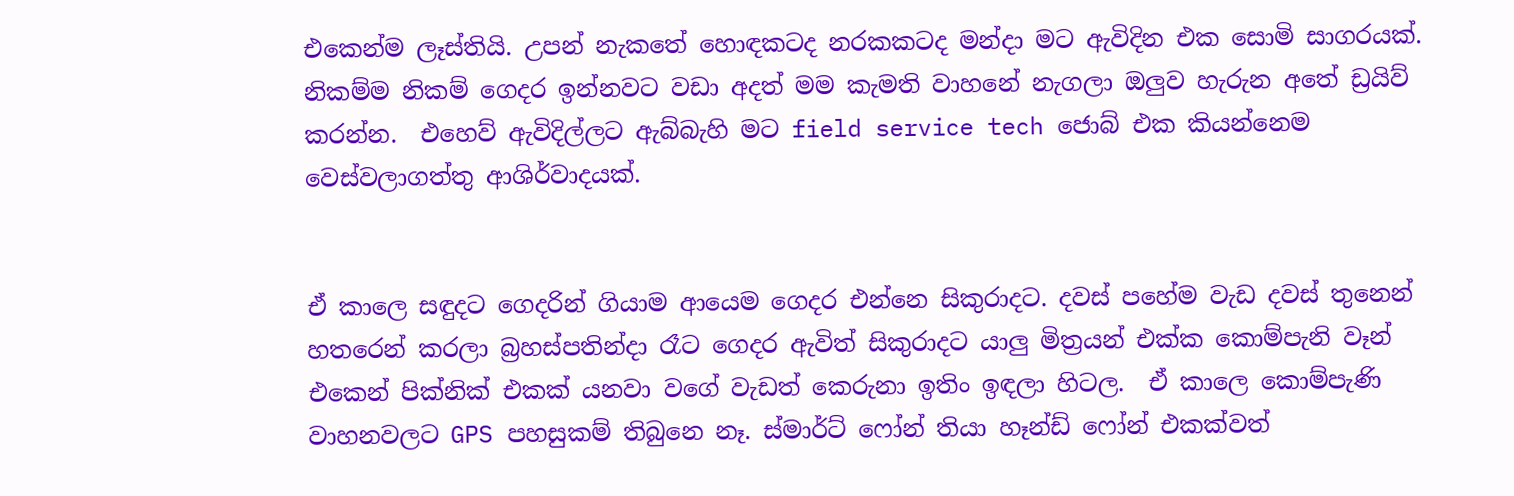එකෙන්ම ලෑස්තියි. උපන් නැකතේ හොඳකටද නරකකටද මන්දා මට ඇවිදින එක සොමි සාගරයක්. නිකම්ම නිකම් ගෙදර ඉන්නවට වඩා අදත් මම කැමති වාහනේ නැගලා ඔලුව හැරුන අතේ ඩ්‍රයිව් කරන්න.  එහෙව් ඇවිදිල්ලට ඇබ්බැහි මට field service tech ජොබ් එක කියන්නෙම වෙස්වලාගත්තු ආශිර්වාදයක්.


ඒ කාලෙ සඳුදට ගෙදරින් ගියාම ආයෙම ගෙදර එන්නෙ සිකුරාදට. දවස් පහේම වැඩ දවස් තුනෙන් හතරෙන් කරලා බ්‍රහස්පතින්දා රෑට ගෙදර ඇවිත් සිකුරාදට යාලු මිත්‍රයන් එක්ක කොම්පැනි වෑන් එකෙන් පික්නික් එකක් යනවා වගේ වැඩත් කෙරුනා ඉතිං ඉඳලා හිටල.  ඒ කාලෙ කොම්පැණි වාහනවලට GPS පහසුකම් තිබුනෙ නෑ. ස්මාර්ට් ෆෝන් තියා හෑන්ඩ් ෆෝන් එකක්වත්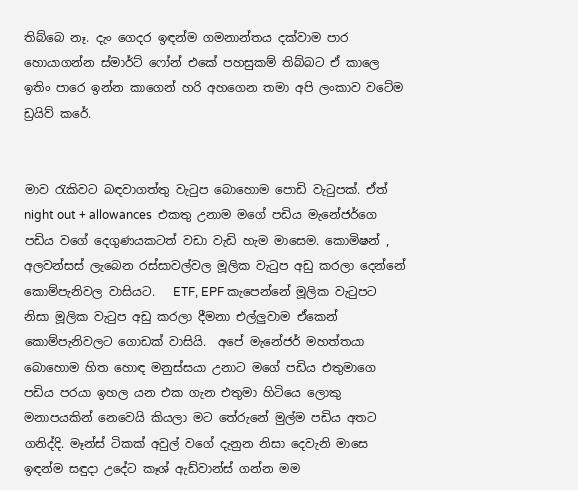තිබ්බෙ නෑ. දැං ගෙදර ඉඳන්ම ගමනාන්තය දක්වාම පාර හොයාගන්න ස්මාර්ට් ෆෝන් එකේ පහසුකම් තිබ්බට ඒ කාලෙ ඉතිං පාරෙ ඉන්න කාගෙන් හරි අහගෙන තමා අපි ලංකාව වටේම ඩ්‍රයිව් කරේ.


මාව රැකිවට බඳවාගත්තු වැටුප බොහොම පොඩි වැටුපක්. ඒත් night out + allowances  එකතු උනාම මගේ පඩිය මැනේජර්ගෙ පඩිය වගේ දෙගුණයකටත් වඩා වැඩි හැම මාසෙම. කොමිෂන් , අලවන්සස් ලැබෙන රස්සාවල්වල මූලික වැටුප අඩු කරලා දෙන්නේ කොම්පැනිවල වාසියට.   ETF, EPF කැපෙන්නේ මූලික වැටුපට නිසා මූලික වැටුප අඩු කරලා දීමනා එල්ලුවාම ඒකෙන් කොම්පැනිවලට ගොඩක් වාසියි.  අපේ මැනේජර් මහත්තයා බොහොම හිත හොඳ මනුස්සයා උනාට මගේ පඩිය එතුමාගෙ පඩිය පරයා ඉහල යන එක ගැන එතුමා හිටියෙ ලොකු මනාපයකින් නෙවෙයි කියලා මට තේරුනේ මුල්ම පඩිය අතට ගනිද්දි. මෑන්ස් ටිකක් අවුල් වගේ දැනුන නිසා දෙවැනි මාසෙ ඉඳන්ම සඳුදා උදේට කෑශ් ඇඩ්වාන්ස් ගන්න මම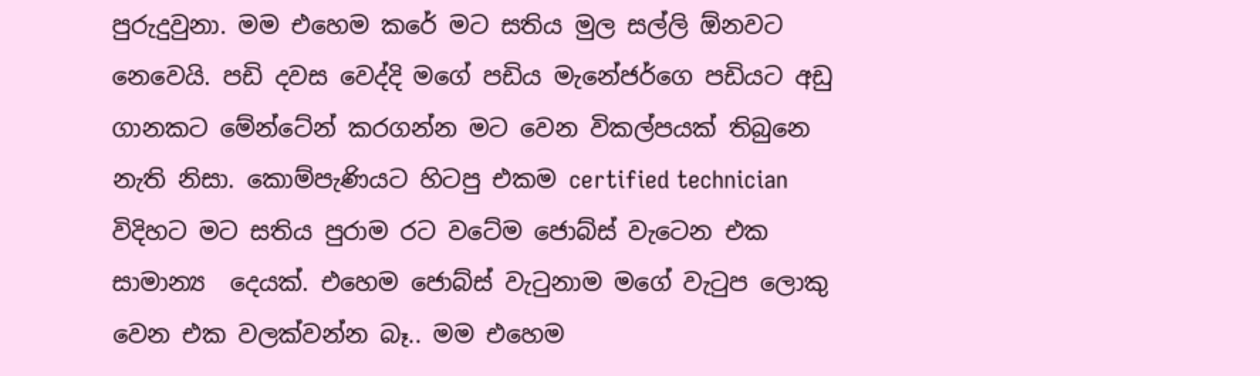පුරුදුවුනා. මම එහෙම කරේ මට සතිය මුල සල්ලි ඕනවට නෙවෙයි. පඩි දවස වෙද්දි මගේ පඩිය මැනේජර්ගෙ පඩියට අඩු ගානකට මේන්ටේන් කරගන්න මට වෙන විකල්පයක් තිබුනෙ නැති නිසා. කොම්පැණියට හිටපු එකම certified technician  විදිහට මට සතිය පුරාම රට වටේම ජොබ්ස් වැටෙන එක සාමාන්‍ය  දෙයක්. එහෙම ජොබ්ස් වැටුනාම මගේ වැටුප ලොකු වෙන එක වලක්වන්න බෑ.. මම එහෙම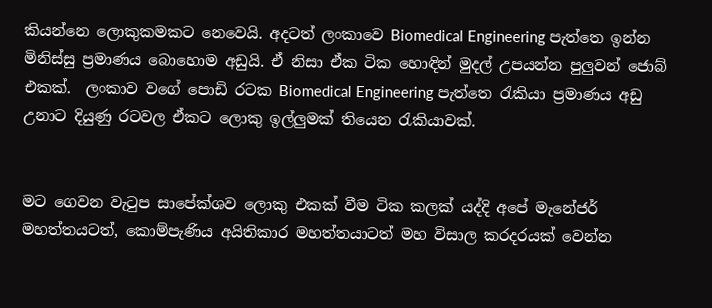කියන්නෙ ලොකුකමකට නෙවෙයි. අදටත් ලංකාවෙ Biomedical Engineering පැත්තෙ ඉන්න මිනිස්සු ප්‍රමාණය බොහොම අඩුයි. ඒ නිසා ඒක ටික හොඳින් මුදල් උපයන්න පුලුවන් ජොබ් එකක්.  ලංකාව වගේ පොඩි රටක Biomedical Engineering පැත්තෙ රැකියා ප්‍රමාණය අඩු උනාට දියුණු රටවල ඒකට ලොකු ඉල්ලුමක් තියෙන රැකියාවක්.


මට ගෙවන වැටුප සාපේක්ශව ලොකු එකක් වීම ටික කලක් යද්දි අපේ මැනේජර් මහත්තයටත්, කොම්පැණිය අයිතිකාර මහත්තයාටත් මහ විසාල කරදරයක් වෙන්න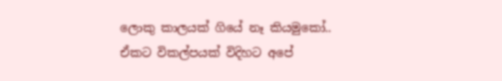ලොකු කාලයක් ගියේ නෑ කියමුකෝ.. ඒකට විකල්පයක් විදිහට අපේ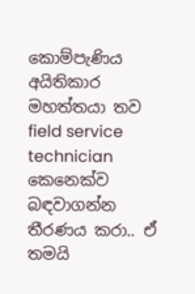කොම්පැණිය අයිතිකාර මහත්තයා තව field service technician කෙනෙක්ව බඳවාගන්න තීරණය කරා.. ඒ තමයි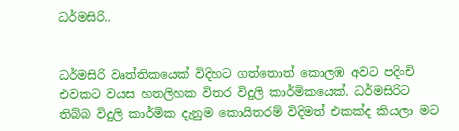ධර්මසිරි..


ධර්මසිරි වෘත්තිකයෙක් විදිහට ගත්තොත් කොලඹ අවට පදිංචි එවකට වයස හතලිහක විතර විදුලි කාර්මිකයෙක්. ධර්මසිරිට තිබ්බ විදුලි කාර්මික දැනුම කොයිතරම් විදිමත් එකක්ද කියලා මට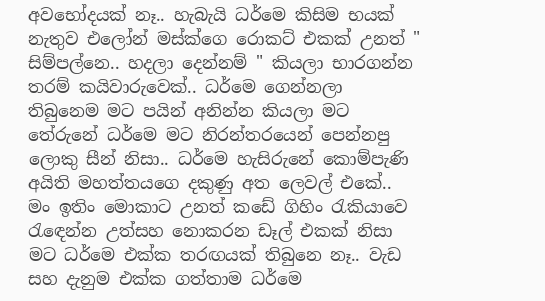අවභෝදයක් නෑ.. හැබැයි ධර්මෙ කිසිම භයක් නැතුව එලෝන් මස්ක්ගෙ රොකට් එකක් උනත් " සිම්පල්නෙ.. හදලා දෙන්නම් " කියලා භාරගන්න තරම් කයිවාරුවෙක්.. ධර්මෙ ගෙන්නලා තිබුනෙම මට පයින් අනින්න කියලා මට තේරුනේ ධර්මෙ මට නිරන්තරයෙන් පෙන්නපු ලොකු සීන් නිසා.. ධර්මෙ හැසිරුනේ කොම්පැණි අයිති මහත්තයගෙ දකුණු අත ලෙවල් එකේ.. මං ඉතිං මොකාට උනත් කඩේ ගිහිං රැකියාවෙ රැඳෙන්න උත්සහ නොකරන ඩෑල් එකක් නිසා මට ධර්මෙ එක්ක තරඟයක් තිබුනෙ නෑ.. වැඩ සහ දැනුම එක්ක ගත්තාම ධර්මෙ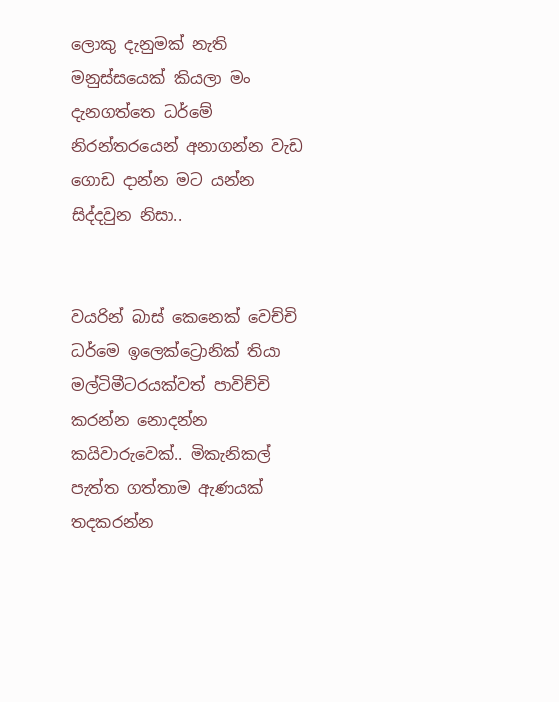ලොකු දැනුමක් නැති මනුස්සයෙක් කියලා මං දැනගත්තෙ ධර්මේ නිරන්තරයෙන් අනාගන්න වැඩ ගොඩ දාන්න මට යන්න සිද්දවුන නිසා..


වයරින් බාස් කෙනෙක් වෙච්චි ධර්මෙ ඉලෙක්ට්‍රොනික් තියා මල්ටිමීටරයක්වත් පාවිච්චි කරන්න නොදන්න කයිවාරුවෙක්.. මිකැනිකල් පැත්ත ගත්තාම ඇණයක් තදකරන්න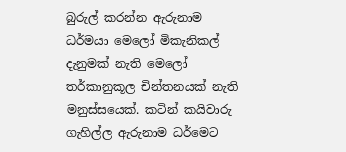බුරුල් කරන්න ඇරුනාම ධර්මයා මෙලෝ මිකැනිකල් දැනුමක් නැති මෙලෝ තර්කානුකූල චින්තනයක් නැති මනුස්සයෙක්. කටින් කයිවාරු ගැහිල්ල ඇරුනාම ධර්මෙට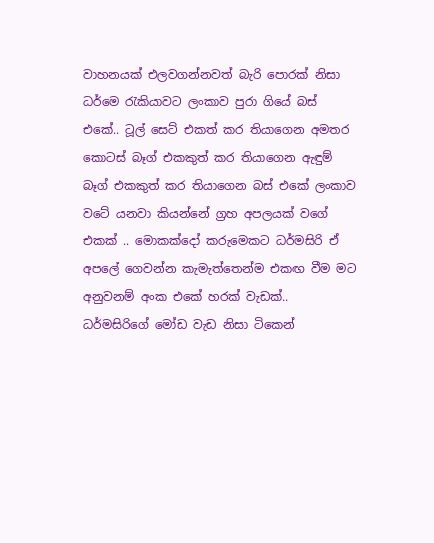වාහනයක් එලවගන්නවත් බැරි පොරක් නිසා ධර්මෙ රැකියාවට ලංකාව පුරා ගියේ බස් එකේ.. ටූල් සෙට් එකත් කර තියාගෙන අමතර කොටස් බෑග් එකකුත් කර තියාගෙන ඇඳුම් බෑග් එකකුත් කර තියාගෙන බස් එකේ ලංකාව වටේ යනවා කියන්නේ ග්‍රහ අපලයක් වගේ එකක් .. මොකක්දෝ කරුමෙකට ධර්මසිරි ඒ අපලේ ගෙවන්න කැමැත්තෙන්ම එකඟ වීම මට අනුවනම් අංක එකේ හරක් වැඩක්..  ධර්මසිරිගේ මෝඩ වැඩ නිසා ටිකෙන්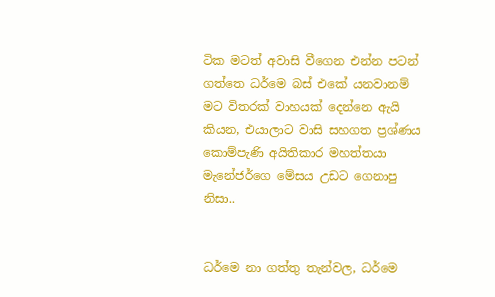ටික මටත් අවාසි වීගෙන එන්න පටන් ගත්තෙ ධර්මෙ බස් එකේ යනවානම් මට විතරක් වාහයක් දෙන්නෙ ඇයි කියන, එයාලාට වාසි සහගත ප්‍රශ්ණය කොම්පැණි අයිතිකාර මහත්තයා මැනේජර්ගෙ මේසය උඩට ගෙනාපු නිසා..


ධර්මෙ නා ගත්තු තැන්වල, ධර්මෙ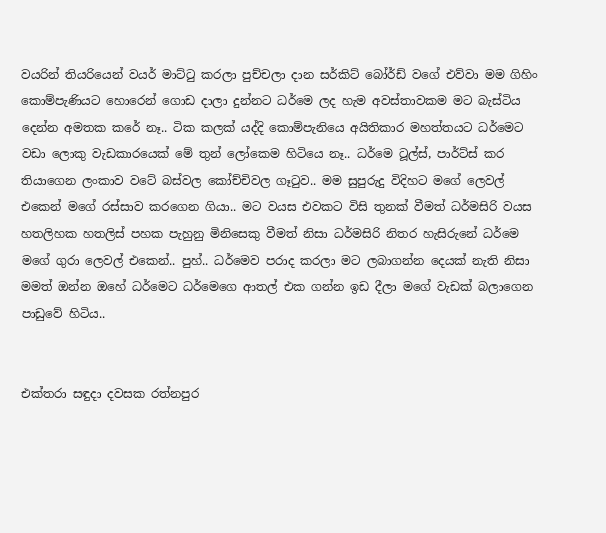වයරින් තියරියෙන් වයර් මාට්ටු කරලා පුච්චලා දාන සර්කිට් බෝර්ඩ් වගේ එව්වා මම ගිහිං කොම්පැණියට හොරෙන් ගොඩ දාලා දුන්නට ධර්මෙ ලද හැම අවස්තාවකම මට බැස්ටිය දෙන්න අමතක කරේ නෑ.. ටික කලක් යද්දි කොම්පැනියෙ අයිතිකාර මහත්තයට ධර්මෙට වඩා ලොකු වැඩකාරයෙක් මේ තුන් ලෝකෙම හිටියෙ නෑ.. ධර්මෙ ටූල්ස්, පාර්ට්ස් කර තියාගෙන ලංකාව වටේ බස්වල කෝච්චිවල ගෑටුව.. මම සුපුරුදු විදිහට මගේ ලෙවල් එකෙන් මගේ රස්සාව කරගෙන ගියා.. මට වයස එවකට විසි තුනක් වීමත් ධර්මසිරි වයස හතලිහක හතලිස් පහක පැහුනු මිනිසෙකු වීමත් නිසා ධර්මසිරි නිතර හැසිරුනේ ධර්මෙ මගේ ගුරා ලෙවල් එකෙන්.. පුහ්.. ධර්මෙව පරාද කරලා මට ලබාගන්න දෙයක් නැති නිසා මමත් ඔන්න ඔහේ ධර්මෙට ධර්මෙගෙ ආතල් එක ගන්න ඉඩ දීලා මගේ වැඩක් බලාගෙන පාඩුවේ හිටිය..


එක්තරා සඳුදා දවසක රත්නපුර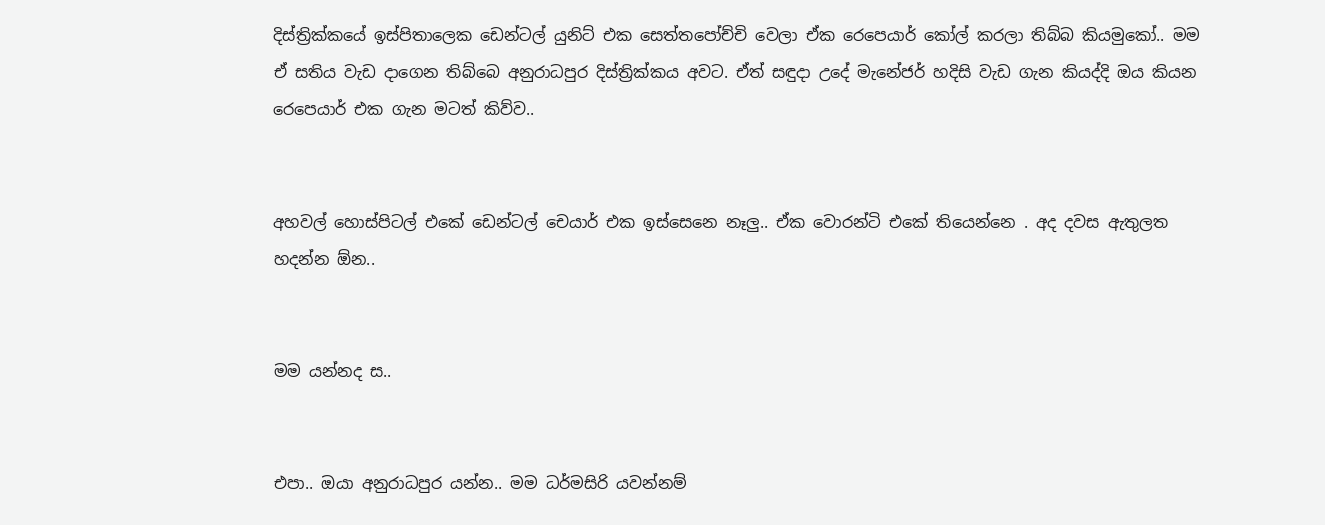දිස්ත්‍රික්කයේ ඉස්පිතාලෙක ඩෙන්ටල් යුනිට් එක සෙත්තපෝච්චි වෙලා ඒක රෙපෙයාර් කෝල් කරලා තිබ්බ කියමුකෝ.. මම ඒ සතිය වැඩ දාගෙන තිබ්බෙ අනුරාධපුර දිස්ත්‍රික්කය අවට. ඒත් සඳුදා උදේ මැනේජර් හදිසි වැඩ ගැන කියද්දි ඔය කියන රෙපෙයාර් එක ගැන මටත් කිව්ව..


අහවල් හොස්පිටල් එකේ ඩෙන්ටල් චෙයාර් එක ඉස්සෙනෙ නෑලු.. ඒක වොරන්ටි එකේ තියෙන්නෙ . අද දවස ඇතුලත හදන්න ඕන..


මම යන්නද ස..


එපා.. ඔයා අනුරාධපුර යන්න.. මම ධර්මසිරි යවන්නම්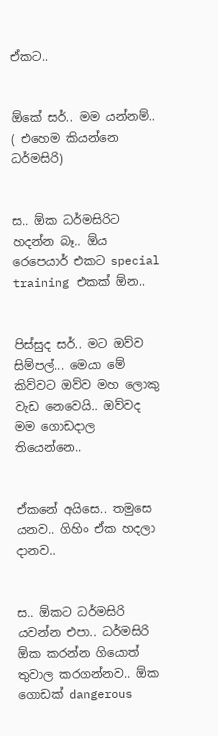ඒකට..


ඕකේ සර්.. මම යන්නම්.. ( එහෙම කියන්නෙ ධර්මසිරි)


ස.. ඕක ධර්මසිරිට හදන්න බෑ.. ඕය රෙපෙයාර් එකට special training එකක් ඕන..


පිස්සුද සර්.. මට ඔව්ව සිම්පල්... මෙයා මේ කිව්වට ඔව්ව මහ ලොකු වැඩ නෙවෙයි.. ඔව්වද මම ගොඩදාල තියෙන්නෙ..


ඒකනේ අයිසෙ.. තමුසෙ යනව.. ගිහිං ඒක හදලා දානව..


ස.. ඕකට ධර්මසිරි යවන්න එපා.. ධර්මසිරි ඕක කරන්න ගියොත් තුවාල කරගන්නව.. ඕක ගොඩක් dangerous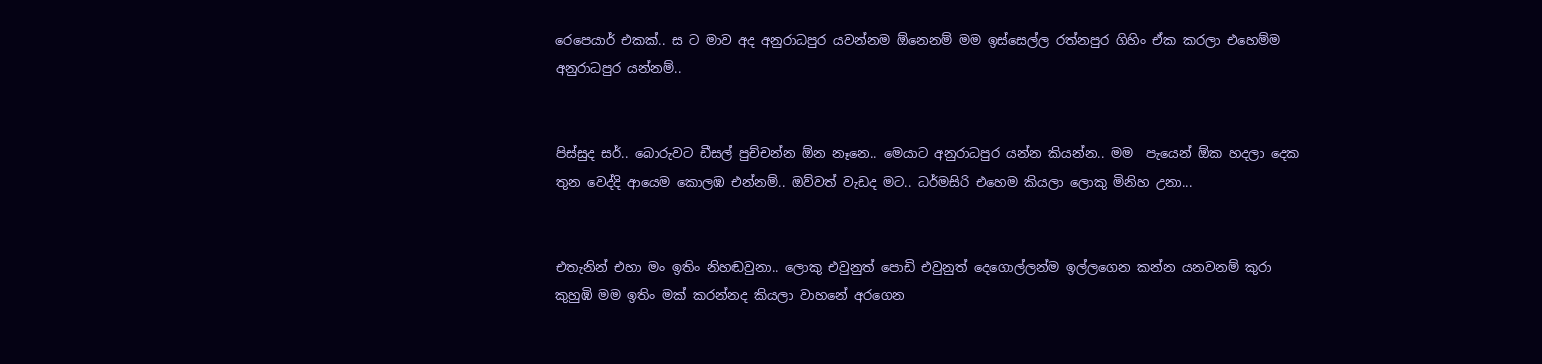රෙපෙයාර් එකක්.. ස ට මාව අද අනුරාධපුර යවන්නම ඕනෙනම් මම ඉස්සෙල්ල රත්නපුර ගිහිං ඒක කරලා එහෙම්ම අනුරාධපුර යන්නම්..


පිස්සුද සර්.. බොරුවට ඩීසල් පුච්චන්න ඕන නෑනෙ.. මෙයාට අනුරාධපුර යන්න කියන්න.. මම  පැයෙන් ඕක හදලා දෙක තුන වෙද්දි ආයෙම කොලඹ එන්නම්.. ඔව්වත් වැඩද මට.. ධර්මසිරි එහෙම කියලා ලොකු මිනිහ උනා...


එතැනින් එහා මං ඉතිං නිහඬවුනා.. ලොකු එවුනුත් පොඩි එවුනුත් දෙගොල්ලන්ම ඉල්ලගෙන කන්න යනවනම් කුරා කුහුඹි මම ඉතිං මක් කරන්නද කියලා වාහනේ අරගෙන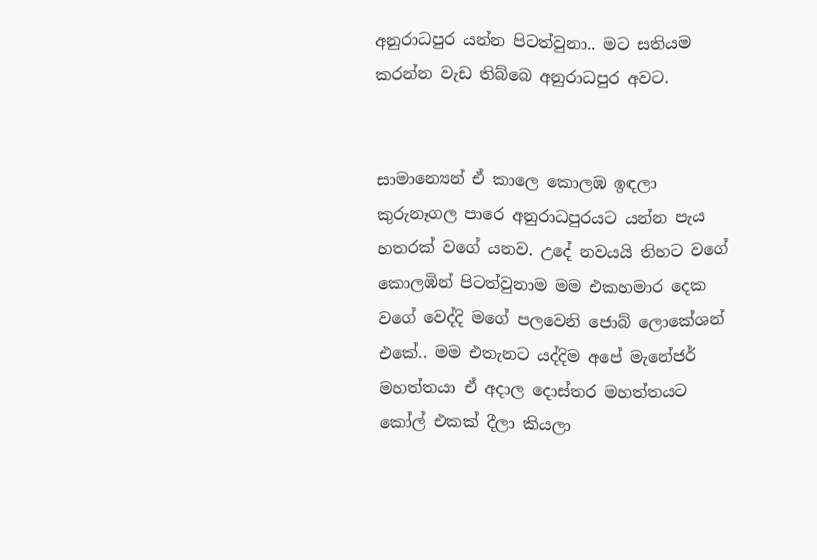අනුරාධපුර යන්න පිටත්වුනා.. මට සතියම කරන්න වැඩ තිබ්බෙ අනුරාධපුර අවට.


සාමාන්‍යෙන් ඒ කාලෙ කොලඹ ඉඳලා කුරුනෑගල පාරෙ අනුරාධපුරයට යන්න පැය හතරක් වගේ යනව. උදේ නවයයි තිහට වගේ කොලඹින් පිටත්වුනාම මම එකහමාර දෙක වගේ වෙද්දි මගේ පලවෙනි ජොබ් ලොකේශන් එකේ.. මම එතැනට යද්දිම අපේ මැනේජර් මහත්තයා ඒ අදාල දොස්තර මහත්තයට කෝල් එකක් දීලා කියලා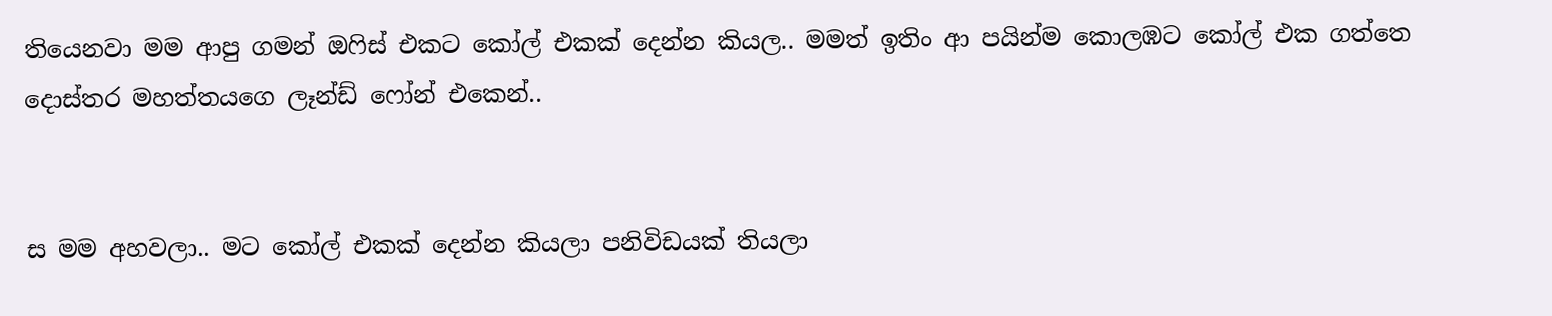තියෙනවා මම ආපු ගමන් ඔෆිස් එකට කෝල් එකක් දෙන්න කියල.. මමත් ඉතිං ආ පයින්ම කොලඹට කෝල් එක ගත්තෙ දොස්තර මහත්තයගෙ ලෑන්ඩ් ෆෝන් එකෙන්..


ස මම අහවලා.. මට කෝල් එකක් දෙන්න කියලා පනිවිඩයක් තියලා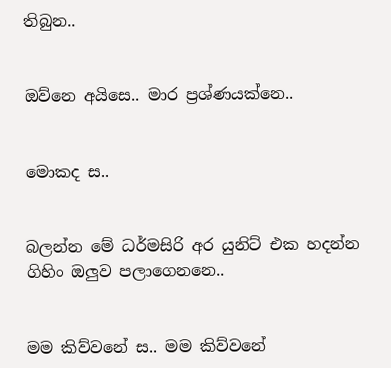තිබුන..


ඔව්නෙ අයිසෙ.. මාර ප්‍රශ්ණයක්නෙ..


මොකද ස..


බලන්න මේ ධර්මසිරි අර යුනිට් එක හදන්න ගිහිං ඔලුව පලාගෙනනෙ..


මම කිව්වනේ ස.. මම කිව්වනේ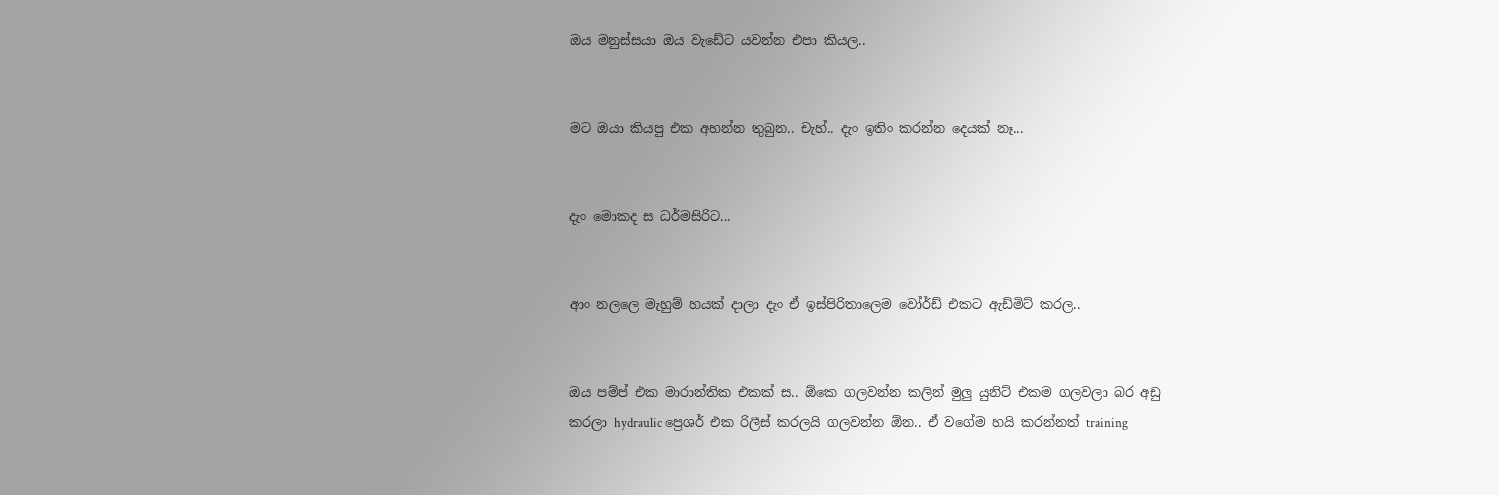ඔය මනුස්සයා ඔය වැඩේට යවන්න එපා කියල..


මට ඔයා කියපු එක අහන්න තුබුන.. චැහ්.. දැං ඉතිං කරන්න දෙයක් නෑ...


දැං මොකද ස ධර්මසිරිට...


ආං නලලෙ මැහුම් හයක් දාලා දැං ඒ ඉස්පිරිතාලෙම වෝර්ඩ් එකට ඇඩ්මිට් කරල..


ඔය පම්ප් එක මාරාන්තික එකක් ස.. ඕකෙ ගලවන්න කලින් මුලු යුනිට් එකම ගලවලා බර අඩු කරලා hydraulic ප්‍රෙශර් එක රිලීස් කරලයි ගලවන්න ඕන.. ඒ වගේම හයි කරන්නත් training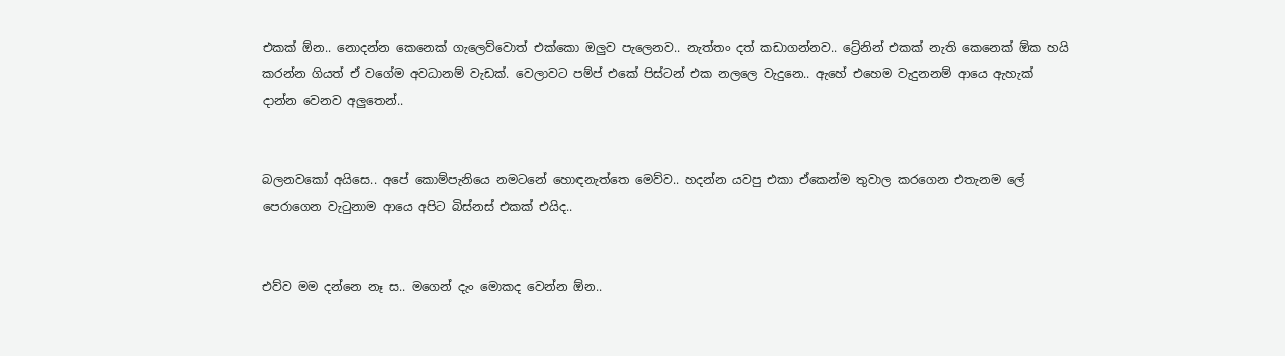එකක් ඕන.. නොදන්න කෙනෙක් ගැලෙව්වොත් එක්කො ඔලුව පැලෙනව.. නැත්තං දත් කඩාගන්නව.. ට්‍රේනින් එකක් නැති කෙනෙක් ඕක හයි කරන්න ගියත් ඒ වගේම අවධානම් වැඩක්. වෙලාවට පම්ප් එකේ පිස්ටන් එක නලලෙ වැදුනෙ.. ඇහේ එහෙම වැදුනනම් ආයෙ ඇහැක් දාන්න වෙනව අලුතෙන්..


බලනවකෝ අයිසෙ.. අපේ කොම්පැනියෙ නමටනේ හොඳනැත්තෙ මෙව්ව.. හදන්න යවපු එකා ඒකෙන්ම තුවාල කරගෙන එතැනම ලේ පෙරාගෙන වැටුනාම ආයෙ අපිට බිස්නස් එකක් එයිද..


එව්ව මම දන්නෙ නෑ ස.. මගෙන් දැං මොකද වෙන්න ඕන..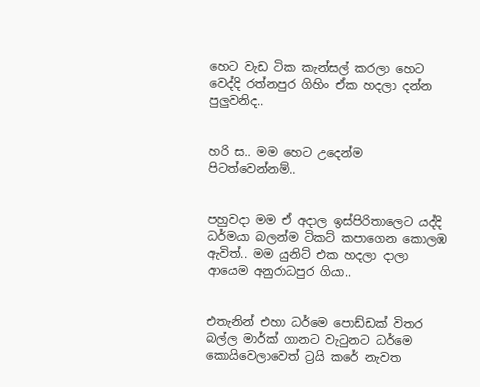හෙට වැඩ ටික කැන්සල් කරලා හෙට වෙද්දි රත්නපුර ගිහිං ඒක හදලා දන්න පුලුවනිද..


හරි ස.. මම හෙට උදෙන්ම පිටත්වෙන්නම්..


පහුවදා මම ඒ අදාල ඉස්පිරිතාලෙට යද්දි ධර්මයා බලන්ම ටිකට් කපාගෙන කොලඹ ඇවිත්.. මම යුනිට් එක හදලා දාලා ආයෙම අනුරාධපුර ගියා..


එතැනින් එහා ධර්මෙ පොඩ්ඩක් විතර බල්ල මාර්ක් ගානට වැටුනට ධර්මෙ කොයිවෙලාවෙත් ට්‍රයි කරේ නැවත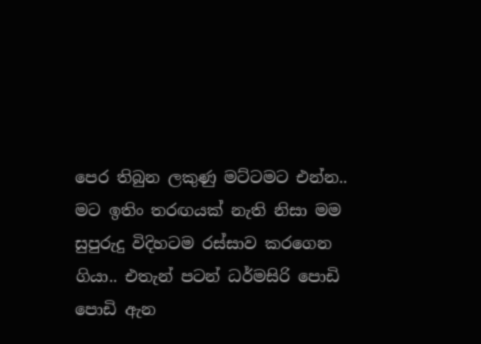පෙර තිබුන ලකුණු මට්ටමට එන්න.. මට ඉතිං තරඟයක් නැති නිසා මම සුපුරුදු විදිහටම රස්සාව කරගෙන ගියා.. එතැන් පටන් ධර්මසිරි පොඩි පොඩි ඇන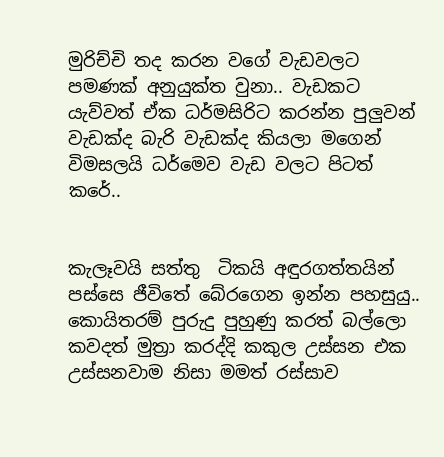මුරිච්චි තද කරන වගේ වැඩවලට පමණක් අනුයුක්ත වුනා.. වැඩකට යැව්වත් ඒක ධර්මසිරිට කරන්න පුලුවන් වැඩක්ද බැරි වැඩක්ද කියලා මගෙන් විමසලයි ධර්මෙව වැඩ වලට පිටත් කරේ..


කැලෑවයි සත්තු  ටිකයි අඳුරගත්තයින් පස්සෙ ජීවිතේ බේරගෙන ඉන්න පහසුයු.. කොයිතරම් පුරුදු පුහුණු කරත් බල්ලො කවදත් මුත්‍රා කරද්දි කකුල උස්සන එක උස්සනවාම නිසා මමත් රස්සාව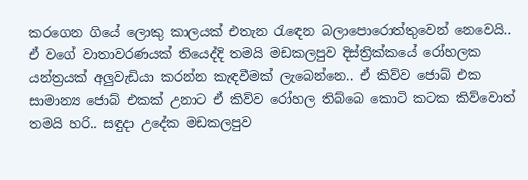කරගෙන ගියේ ලොකු කාලයක් එතැන රැඳෙන බලාපොරොත්තුවෙන් නෙවෙයි.. ඒ වගේ වාතාවරණයක් තියෙද්දි තමයි මඩකලපුව දිස්ත්‍රික්කයේ රෝහලක යන්ත්‍රයක් අලුවැඩියා කරන්න කැඳවීමක් ලැබෙන්නෙ.. ඒ කිව්ව ජොබ් එක සාමාන්‍ය ජොබ් එකක් උනාට ඒ කිව්ව රෝහල තිබ්බෙ කොටි කටක කිව්වොත් තමයි හරි.. සඳුදා උදේක මඩකලපුව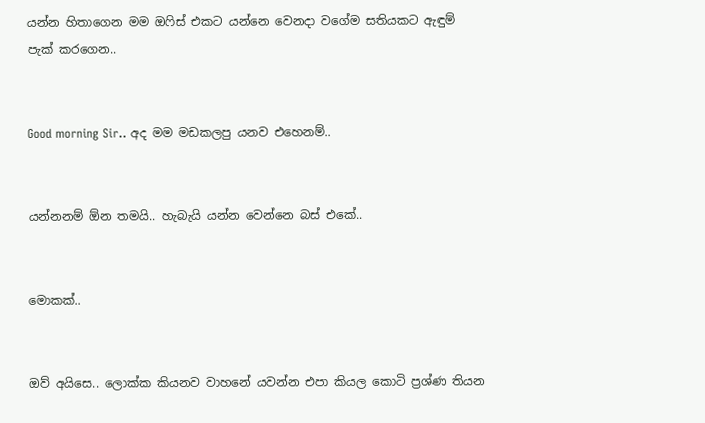යන්න හිතාගෙන මම ඔෆිස් එකට යන්නෙ වෙනදා වගේම සතියකට ඇඳුම් පැක් කරගෙන..


Good morning Sir.. අද මම මඩකලපු යනව එහෙනම්..


යන්නනම් ඕන තමයි.. හැබැයි යන්න වෙන්නෙ බස් එකේ..


මොකක්..


ඔව් අයිසෙ.. ලොක්ක කියනව වාහනේ යවන්න එපා කියල කොටි ප්‍රශ්ණ තියන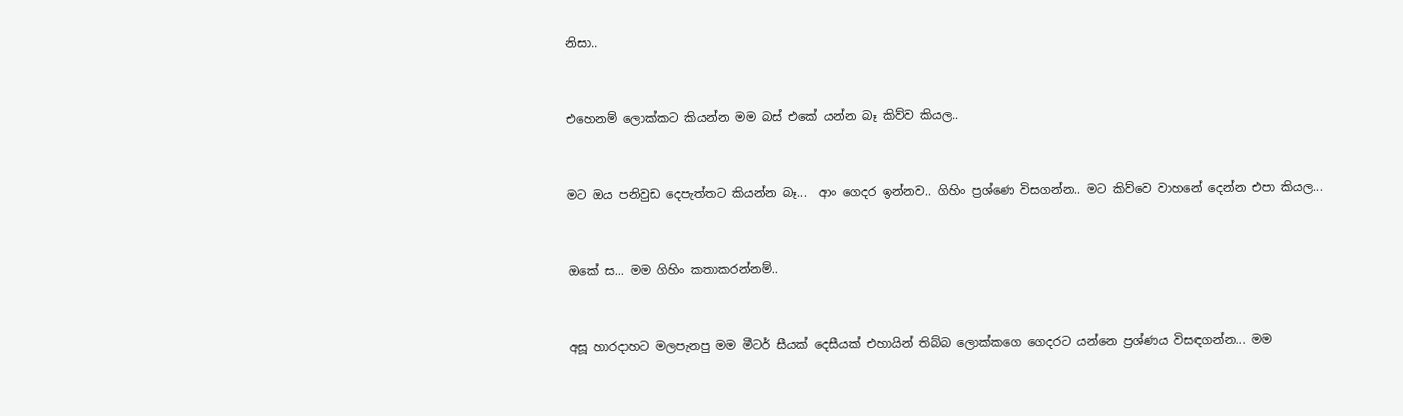නිසා..


එහෙනම් ලොක්කට කියන්න මම බස් එකේ යන්න බෑ කිව්ව කියල..


මට ඔය පනිවුඩ දෙපැත්තට කියන්න බෑ...  ආං ගෙදර ඉන්නව.. ගිහිං ප්‍රශ්ණෙ විසගන්න.. මට කිව්වෙ වාහනේ දෙන්න එපා කියල...


ඔකේ ස... මම ගිහිං කතාකරන්නම්..


අසූ හාරදාහට මලපැනපු මම මීටර් සීයක් දෙසීයක් එහායින් තිබ්බ ලොක්කගෙ ගෙදරට යන්නෙ ප්‍රශ්ණය විසඳගන්න... මම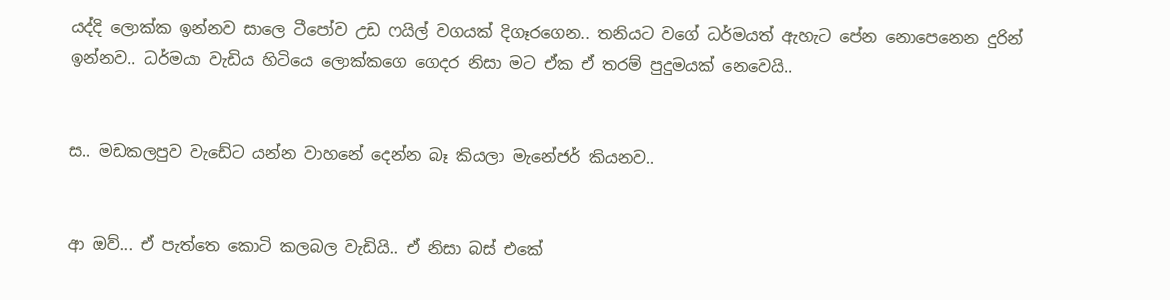යද්දි ලොක්ක ඉන්නව සාලෙ ටීපෝව උඩ ෆයිල් වගයක් දිගෑරගෙන.. තනියට වගේ ධර්මයත් ඇහැට පේන නොපෙනෙන දුරින් ඉන්නව.. ධර්මයා වැඩිය හිටියෙ ලොක්කගෙ ගෙදර නිසා මට ඒක ඒ තරම් පුදුමයක් නෙවෙයි..


ස.. මඩකලපුව වැඩේට යන්න වාහනේ දෙන්න බෑ කියලා මැනේජර් කියනව..


ආ ඔව්... ඒ පැත්තෙ කොටි කලබල වැඩියි.. ඒ නිසා බස් එකේ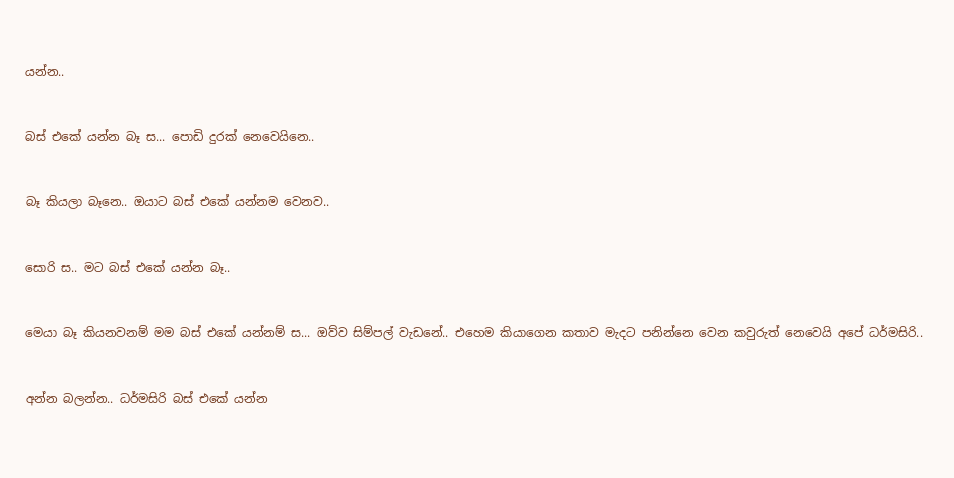යන්න..


බස් එකේ යන්න බෑ ස... පොඩි දුරක් නෙවෙයිනෙ..


බෑ කියලා බෑනෙ.. ඔයාට බස් එකේ යන්නම වෙනව..


සොරි ස.. මට බස් එකේ යන්න බෑ..


මෙයා බෑ කියනවනම් මම බස් එකේ යන්නම් ස... ඔව්ව සිම්පල් වැඩනේ.. එහෙම කියාගෙන කතාව මැදට පනින්නෙ වෙන කවුරුත් නෙවෙයි අපේ ධර්මසිරි..


අන්න බලන්න.. ධර්මසිරි බස් එකේ යන්න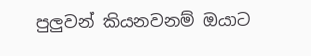පුලුවන් කියනවනම් ඔයාට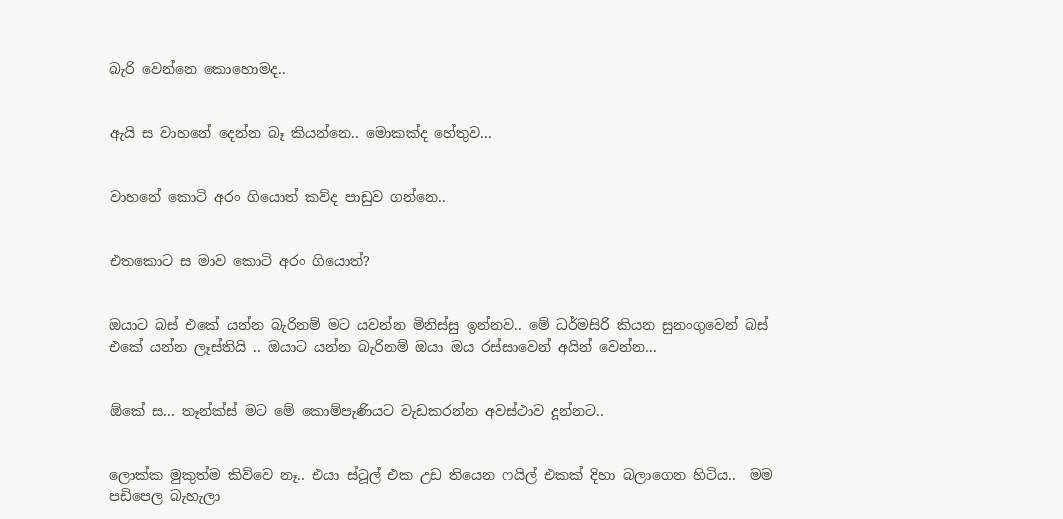බැරි වෙන්නෙ කොහොමද..


ඇයි ස වාහනේ දෙන්න බෑ කියන්නෙ.. මොකක්ද හේතුව...


වාහනේ කොටි අරං ගියොත් කව්ද පාඩුව ගන්නෙ..


එතකොට ස මාව කොටි අරං ගියොත්?


ඔයාට බස් එකේ යන්න බැරිනම් මට යවන්න මිනිස්සු ඉන්නව.. මේ ධර්මසිරි කියන සුනංගුවෙන් බස් එකේ යන්න ලෑස්තියි .. ඔයාට යන්න බැරිනම් ඔයා ඔය රස්සාවෙන් අයින් වෙන්න...


ඕකේ ස... තෑන්ක්ස් මට මේ කොම්පැණියට වැඩකරන්න අවස්ථාව දූන්නට..


ලොක්ක මුකුත්ම කිව්වෙ නෑ.. එයා ස්ටූල් එක උඩ තියෙන ෆයිල් එකක් දිහා බලාගෙන හිටිය..  මම පඩිපෙල බැහැලා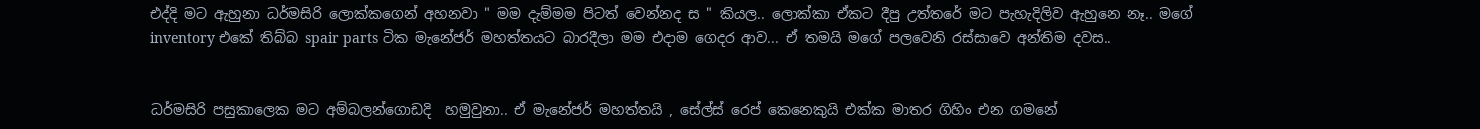එද්දි මට ඇහුනා ධර්මසිරි ලොක්කගෙන් අහනවා " මම දැම්මම පිටත් වෙන්නද ස " කියල.. ලොක්කා ඒකට දීපු උත්තරේ මට පැහැදිලිව ඇහුනෙ නෑ.. මගේ inventory එකේ තිබ්බ spair parts ටික මැනේජර් මහත්තයට බාරදීලා මම එදාම ගෙදර ආව... ඒ තමයි මගේ පලවෙනි රස්සාවෙ අන්තිම දවස..


ධර්මසිරි පසුකාලෙක මට අම්බලන්ගොඩදි  හමුවුනා.. ඒ මැනේජර් මහත්තයි , සේල්ස් රෙප් කෙනෙකුයි එක්ක මාතර ගිහිං එන ගමනේ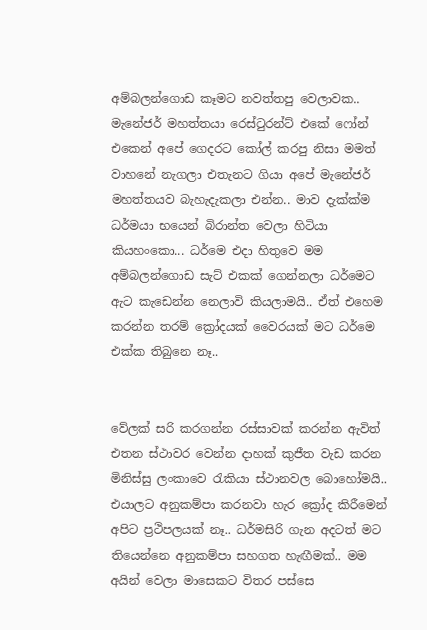අම්බලන්ගොඩ කෑමට නවත්තපු වෙලාවක.. මැනේජර් මහත්තයා රෙස්ටුරන්ට් එකේ ෆෝන් එකෙන් අපේ ගෙදරට කෝල් කරපු නිසා මමත් වාහනේ නැගලා එතැනට ගියා අපේ මැනේජර් මහත්තයව බැහැදැකලා එන්න.. මාව දැක්ක්ම ධර්මයා භයෙන් බිරාන්ත වෙලා හිටියා කියහංකො... ධර්මෙ එදා හිතුවෙ මම අම්බලන්ගොඩ සැට් එකක් ගෙන්නලා ධර්මෙට ඇට කැඩෙන්න නෙලාවි කියලාමයි.. ඒත් එහෙම කරන්න තරම් ක්‍රෝදයක් වෛරයක් මට ධර්මෙ එක්ක තිබුනෙ නෑ..


වේලක් සරි කරගන්න රස්සාවක් කරන්න ඇවිත් එතන ස්ථාවර වෙන්න දාහක් කුජීත වැඩ කරන මිනිස්සු ලංකාවෙ රැකියා ස්ථානවල බොහෝමයි.. එයාලට අනුකම්පා කරනවා හැර ක්‍රෝද කිරීමෙන් අපිට ප්‍රථිපලයක් නෑ.. ධර්මසිරි ගැන අදටත් මට තියෙන්නෙ අනුකම්පා සහගත හැඟීමක්.. මම අයින් වෙලා මාසෙකට විතර පස්සෙ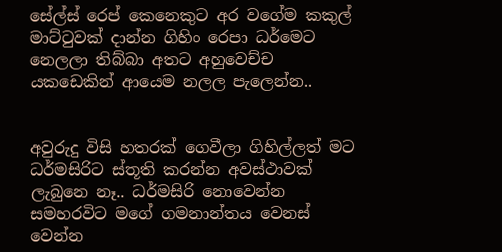සේල්ස් රෙප් කෙනෙකුට අර වගේම කකුල් මාට්ටුවක් දාන්න ගිහිං රෙපා ධර්මෙට නෙලලා තිබ්බා අතට අහුවෙච්ච යකඩෙකින් ආයෙම නලල පැලෙන්න..


අවුරුදු විසි හතරක් ගෙවීලා ගිහිල්ලත් මට ධර්මසිරිට ස්තූති කරන්න අවස්ථාවක් ලැබුනෙ නෑ.. ධර්මසිරි නොවෙන්න සමහරවිට මගේ ගමනාන්තය වෙනස් වෙන්න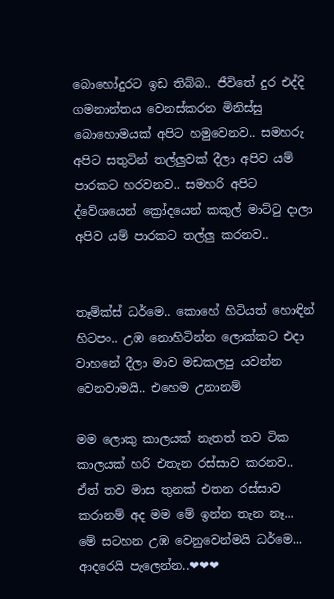බොහෝදුරට ඉඩ තිබ්බ.. ජීවිතේ දුර එද්දි ගමනාන්තය වෙනස්කරන මිනිස්සු බොහොමයක් අපිට හමුවෙනව.. සමහරු අපිට සතුටින් තල්ලුවක් දීලා අපිව යම් පාරකට හරවනව.. සමහරි අපිට ද්වේශයෙන් ක්‍රෝදයෙන් කකුල් මාට්ටු දාලා අපිව යම් පාරකට තල්ලු කරනව..


තෑම්ක්ස් ධර්මෙ.. කොහේ හිටියත් හොඳින් හිටපං.. උඹ නොහිටින්න ලොක්කට එදා වාහනේ දීලා මාව මඩකලපු යවන්න වෙනවාමයි.. එහෙම උනානම්

මම ලොකු කාලයක් නැතත් තව ටික කාලයක් හරි එතැන රස්සාව කරනව.. ඒත් තව මාස තුනක් එතන රස්සාව කරානම් අද මම මේ ඉන්න තැන නෑ...  මේ සටහන උඹ වෙනුවෙන්මයි ධර්මෙ... ආදරෙයි පැලෙන්න..❤❤❤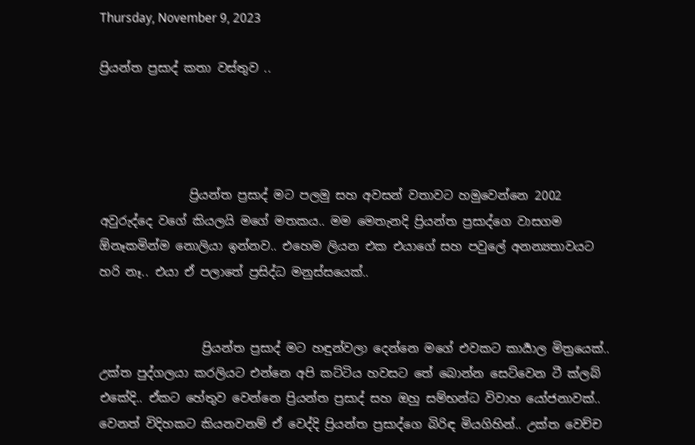Thursday, November 9, 2023

ප්‍රියන්ත ප්‍රසාද් කතා වස්තුව ..




               ප්‍රියන්ත ප්‍රසාද් මට පලමු සහ අවසන් වතාවට හමුවෙන්නෙ 2002 අවුරුද්දෙ වගේ කියලයි මගේ මතකය.. මම මෙතැනදි ප්‍රියන්ත ප්‍රසාද්ගෙ වාසගම ඕනෑකමින්ම නොලියා ඉන්නව.. එහෙම ලියන එක එයාගේ සහ පවුලේ අනන්‍යතාවයට හරි නෑ.. එයා ඒ පලාතේ ප්‍රසිද්ධ මනුස්සයෙක්..


                 ප්‍රියන්ත ප්‍රසාද් මට හඳුන්වලා දෙන්නෙ මගේ එවකට කාර්‍යාල මිත්‍රයෙක්.. උක්ත පුද්ගලයා කරලියට එන්නෙ අපි කට්ටිය හවසට තේ බොන්න සෙට්වෙන ටී ක්ලබ් එකේදි.. ඒකට හේතුව වෙන්නෙ ප්‍රියන්ත ප්‍රසාද් සහ ඔහු සම්භන්ධ විවාහ යෝජනාවක්.. වෙනත් විදිහකට කියනවනම් ඒ වෙද්දි ප්‍රියන්ත ප්‍රසාද්ගෙ බිරිඳ මියගිහින්.. උක්ත වෙච්ච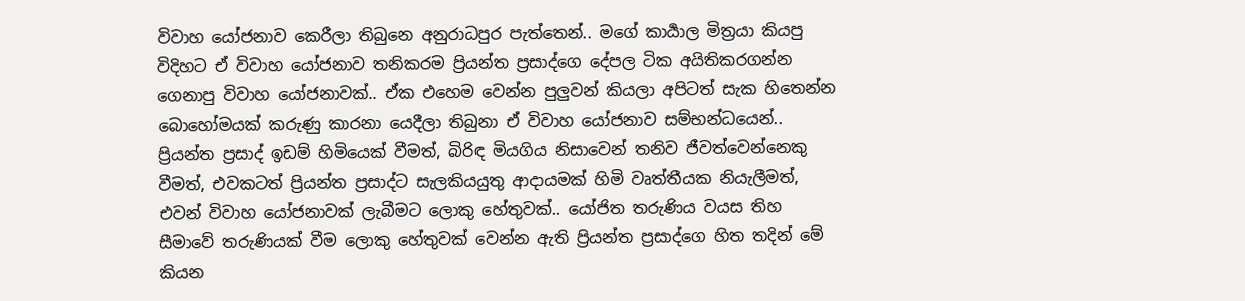විවාහ යෝජනාව කෙරීලා තිබුනෙ අනුරාධපුර පැත්තෙන්.. මගේ කාර්‍යාල මිත්‍රයා කියපු විදිහට ඒ විවාහ යෝජනාව තනිකරම ප්‍රියන්ත ප්‍රසාද්ගෙ දේපල ටික අයිතිකරගන්න ගෙනාපු විවාහ යෝජනාවක්.. ඒක එහෙම වෙන්න පුලුවන් කියලා අපිටත් සැක හිතෙන්න බොහෝමයක් කරුණු කාරනා යෙදීලා තිබුනා ඒ විවාහ යෝජනාව සම්භන්ධයෙන්.. ප්‍රියන්ත ප්‍රසාද් ඉඩම් හිමියෙක් වීමත්, බිරිඳ මියගිය නිසාවෙන් තනිව ජීවත්වෙන්නෙකු වීමත්, එවකටත් ප්‍රියන්ත ප්‍රසාද්ට සැලකියයුතු ආදායමක් හිමි වෘත්තීයක නියැලීමත්, එවන් විවාහ යෝජනාවක් ලැබීමට ලොකු හේතුවක්.. යෝජිත තරුණිය වයස තිහ සීමාවේ තරුණියක් වීම ලොකු හේතුවක් වෙන්න ඇති ප්‍රියන්ත ප්‍රසාද්ගෙ හිත තදින් මේ කියන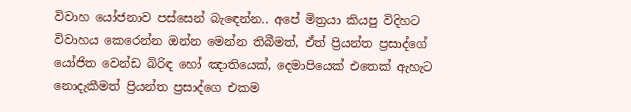විවාහ යෝජනාව පස්සෙන් බැඳෙන්න.. අපේ මිත්‍රයා කියපු විදිහට විවාහය කෙරෙන්න ඔන්න මෙන්න තිබීමත්, ඒත් ප්‍රියන්ත ප්‍රසාද්ගේ යෝජිත වෙන්ඩ බිරිඳ හෝ ඤාතියෙක්, දෙමාපියෙක් එතෙක් ඇහැට නොදැකීමත් ප්‍රියන්ත ප්‍රසාද්ගෙ එකම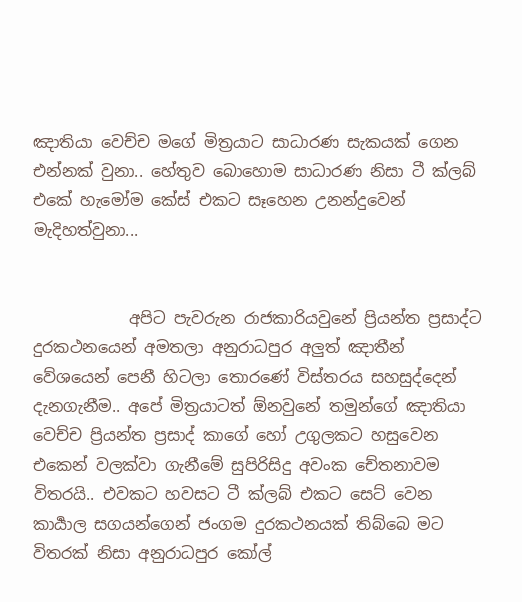ඤාතියා වෙච්ච මගේ මිත්‍රයාට සාධාරණ සැකයක් ගෙන එන්නක් වුනා.. හේතුව බොහොම සාධාරණ නිසා ටී ක්ලබ් එකේ හැමෝම කේස් එකට සෑහෙන උනන්දුවෙන් මැදිහත්වුනා...


            අපිට පැවරුන රාජකාරියවුනේ ප්‍රියන්ත ප්‍රසාද්ට දුරකථනයෙන් අමතලා අනුරාධපුර අලුත් ඤාතීන් වේශයෙන් පෙනී හිටලා තොරණේ විස්තරය සහසුද්දෙන් දැනගැනීම.. අපේ මිත්‍රයාටත් ඕනවුනේ තමුන්ගේ ඤාතියා වෙච්ච ප්‍රියන්ත ප්‍රසාද් කාගේ හෝ උගුලකට හසුවෙන එකෙන් වලක්වා ගැනීමේ සුපිරිසිදු අවංක චේතනාවම විතරයි.. එවකට හවසට ටී ක්ලබ් එකට සෙට් වෙන කාර්‍යාල සගයන්ගෙන් ජංගම දුරකථනයක් තිබ්බෙ මට විතරක් නිසා අනුරාධපුර කෝල්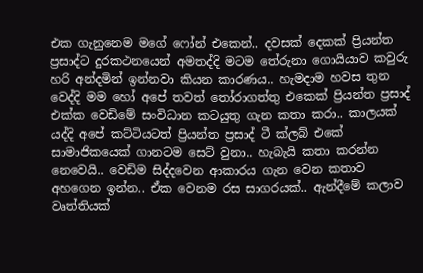එක ගැනුනෙම මගේ ෆෝන් එකෙන්.. දවසක් දෙකක් ප්‍රියන්ත ප්‍රසාද්ට දුරකථනයෙන් අමතද්දි මටම තේරුනා ගොයියාව කවුරු හරි අන්දමින් ඉන්නවා කියන කාරණය.. හැමදාම හවස තුන වෙද්දි මම හෝ අපේ තවත් තෝරාගත්තු එකෙක් ප්‍රියන්ත ප්‍රසාද් එක්ක වෙඩිමේ සංවිධාන කටයුතු ගැන කතා කරා.. කාලයක් යද්දි අපේ කට්ටියටත් ප්‍රියන්ත ප්‍රසාද් ටී ක්ලබ් එකේ සාමාජිකයෙක් ගානටම සෙට් වුනා.. හැබැයි කතා කරන්න නෙවෙයි.. වෙඩිම සිද්දවෙන ආකාරය ගැන වෙන කතාව අහගෙන ඉන්න.. ඒක වෙනම රස සාගරයක්.. ඇන්දීමේ කලාව වෘත්තියක්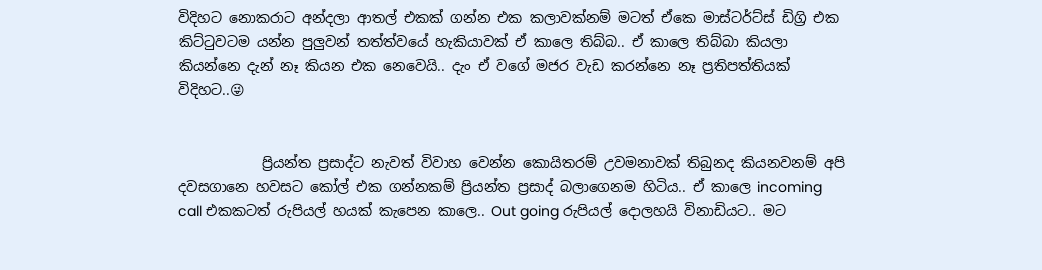විදිහට නොකරාට අන්දලා ආතල් එකක් ගන්න එක කලාවක්නම් මටත් ඒකෙ මාස්ටර්ට්ස් ඩිග්‍රි එක කිට්ටුවටම යන්න පුලුවන් තත්ත්වයේ හැකියාවක් ඒ කාලෙ තිබ්බ.. ඒ කාලෙ තිබ්බා කියලා කියන්නෙ දැන් නෑ කියන එක නෙවෙයි.. දැං ඒ වගේ මජර වැඩ කරන්නෙ නෑ ප්‍රතිපත්තියක් විදිහට..😜


            ප්‍රියන්ත ප්‍රසාද්ට නැවත් විවාහ වෙන්න කොයිතරම් උවමනාවක් තිබුනද කියනවනම් අපි දවසගානෙ හවසට කෝල් එක ගන්නකම් ප්‍රියන්ත ප්‍රසාද් බලාගෙනම හිටිය.. ඒ කාලෙ incoming call එකකටත් රුපියල් හයක් කැපෙන කාලෙ.. Out going රුපියල් දොලහයි විනාඩියට.. මට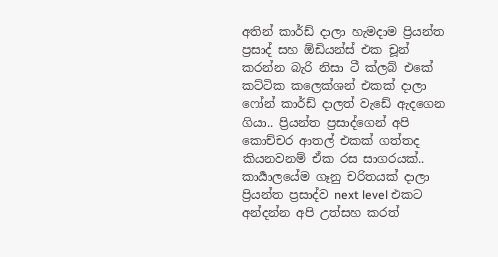අතින් කාර්ඩ් දාලා හැමදාම ප්‍රියන්ත ප්‍රසාද් සහ ඕඩියන්ස් එක චූන් කරන්න බැරි නිසා ටී ක්ලබ් එකේ කට්ටික කලෙක්ශන් එකක් දාලා ෆෝන් කාර්ඩ් දාලත් වැඩේ ඇදගෙන ගියා.. ප්‍රියන්ත ප්‍රසාද්ගෙන් අපි කොච්චර ආතල් එකක් ගත්තද කියනවනම් ඒක රස සාගරයක්.. කාර්‍යාලයේම ගෑනු චරිතයක් දාලා ප්‍රියන්ත ප්‍රසාද්ව next level එකට අන්දන්න අපි උත්සහ කරත්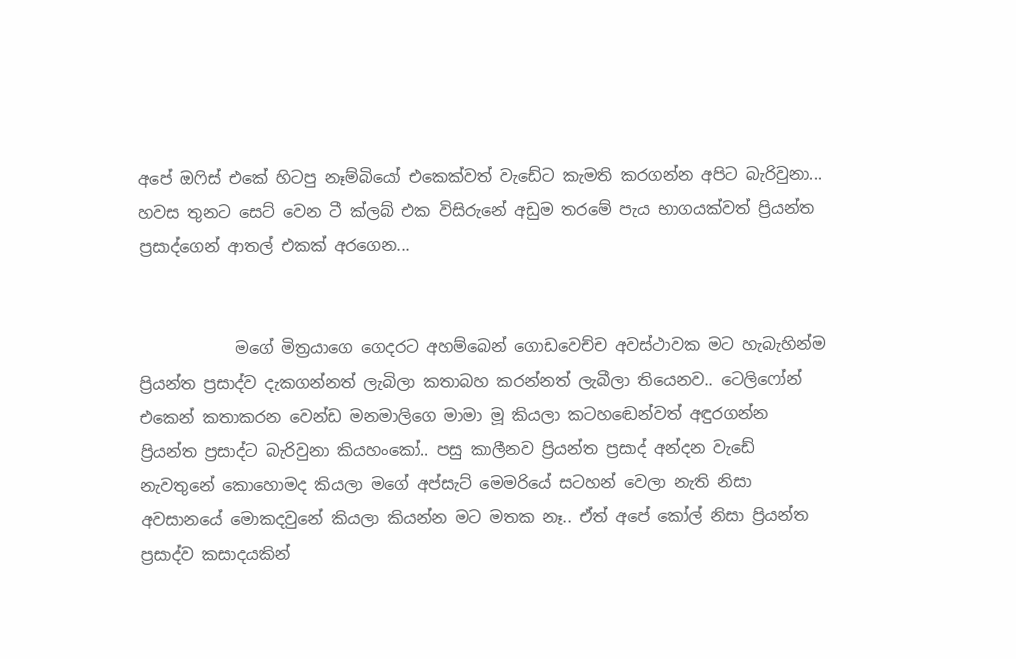අපේ ඔෆිස් එකේ හිටපු නෑම්බියෝ එකෙක්වත් වැඩේට කැමති කරගන්න අපිට බැරිවුනා... හවස තුනට සෙට් වෙන ටී ක්ලබ් එක විසිරුනේ අඩුම තරමේ පැය භාගයක්වත් ප්‍රියන්ත ප්‍රසාද්ගෙන් ආතල් එකක් අරගෙන...


            මගේ මිත්‍රයාගෙ ගෙදරට අහම්බෙන් ගොඩවෙච්ච අවස්ථාවක මට හැබැහින්ම ප්‍රියන්ත ප්‍රසාද්ව දැකගන්නත් ලැබිලා කතාබහ කරන්නත් ලැබීලා තියෙනව.. ටෙලිෆෝන් එකෙන් කතාකරන වෙන්ඩ මනමාලිගෙ මාමා මූ කියලා කටහඬෙන්වත් අඳුරගන්න ප්‍රියන්ත ප්‍රසාද්ට බැරිවුනා කියහංකෝ.. පසු කාලීනව ප්‍රියන්ත ප්‍රසාද් අන්දන වැඩේ නැවතුනේ කොහොමද කියලා මගේ අප්සැට් මෙමරියේ සටහන් වෙලා නැති නිසා අවසානයේ මොකදවුනේ කියලා කියන්න මට මතක නෑ.. ඒත් අපේ කෝල් නිසා ප්‍රියන්ත ප්‍රසාද්ව කසාදයකින්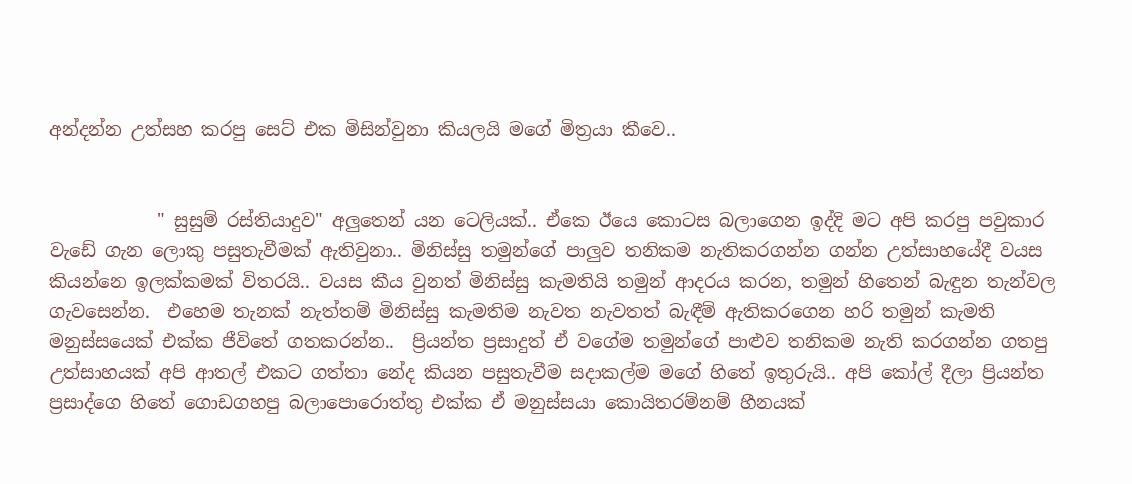අන්දන්න උත්සහ කරපු සෙට් එක මිසින්වුනා කියලයි මගේ මිත්‍රයා කීවෙ..


            " සුසුම් රස්තියාදුව" අලුතෙන් යන ටෙලියක්.. ඒකෙ ඊයෙ කොටස බලාගෙන ඉද්දි මට අපි කරපු පවුකාර වැඩේ ගැන ලොකු පසුතැවීමක් ඇතිවුනා.. මිනිස්සු තමුන්ගේ පාලුව තනිකම නැතිකරගන්න ගන්න උත්සාහයේදී වයස කියන්නෙ ඉලක්කමක් විතරයි.. වයස කීය වුනත් මිනිස්සු කැමතියි තමුන් ආදරය කරන, තමුන් හිතෙන් බැඳුන තැන්වල ගැවසෙන්න.  එහෙම තැනක් නැත්තම් මිනිස්සු කැමතිම නැවත නැවතත් බැඳීම් ඇතිකරගෙන හරි තමුන් කැමති මනුස්සයෙක් එක්ක ජීවිතේ ගතකරන්න..  ප්‍රියන්ත ප්‍රසාදුත් ඒ වගේම තමුන්ගේ පාළුව තනිකම නැති කරගන්න ගතපු උත්සාහයක් අපි ආතල් එකට ගත්තා නේද කියන පසුතැවීම සදාකල්ම මගේ හිතේ ඉතුරුයි.. අපි කෝල් දීලා ප්‍රියන්ත ප්‍රසාද්ගෙ හිතේ ගොඩගහපු බලාපොරොත්තු එක්ක ඒ මනුස්සයා කොයිතරම්නම් හීනයක්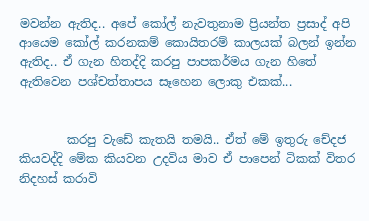මවන්න ඇතිද.. අපේ කෝල් නැවතුනාම ප්‍රියන්ත ප්‍රසාද් අපි ආයෙම කෝල් කරනකම් කොයිතරම් කාලයක් බලන් ඉන්න ඇතිද.. ඒ ගැන හිතද්දි කරපු පාපකර්මය ගැන හිතේ ඇතිවෙන පශ්චත්තාපය සෑහෙන ලොකු එකක්...


        කරපු වැඩේ කැතයි තමයි.. ඒත් මේ ඉතුරු චේදජ කියවද්දි මේක කියවන උදවිය මාව ඒ පාපෙන් ටිකක් විතර නිදහස් කරාවි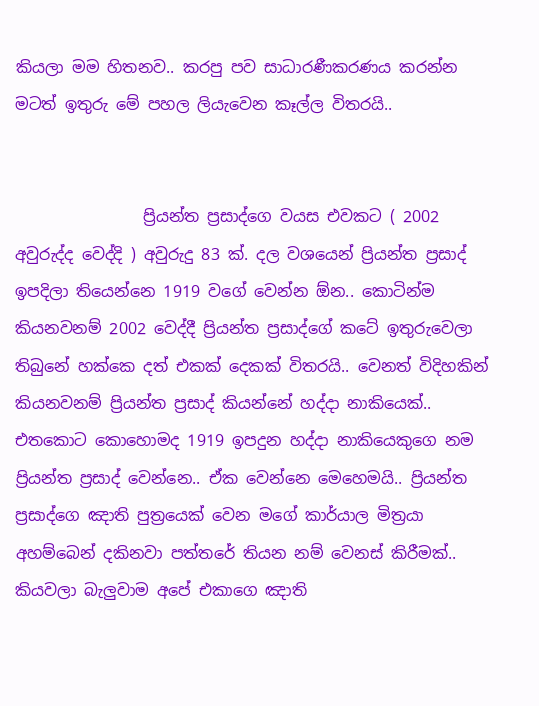කියලා මම හිතනව.. කරපු පව සාධාරණීකරණය කරන්න මටත් ඉතුරු මේ පහල ලියැවෙන කෑල්ල විතරයි..


                ප්‍රියන්ත ප්‍රසාද්ගෙ වයස එවකට ( 2002 අවුරුද්ද වෙද්දි ) අවුරුදු 83 ක්. දල වශයෙන් ප්‍රියන්ත ප්‍රසාද් ඉපදිලා තියෙන්නෙ 1919 වගේ වෙන්න ඕන.. කොටින්ම කියනවනම් 2002 වෙද්දී ප්‍රියන්ත ප්‍රසාද්ගේ කටේ ඉතුරුවෙලා තිබුනේ හක්කෙ දත් එකක් දෙකක් විතරයි.. වෙනත් විදිහකින් කියනවනම් ප්‍රියන්ත ප්‍රසාද් කියන්නේ හද්දා නාකියෙක්.. එතකොට කොහොමද 1919 ඉපදුන හද්දා නාකියෙකුගෙ නම ප්‍රියන්ත ප්‍රසාද් වෙන්නෙ.. ඒක වෙන්නෙ මෙහෙමයි.. ප්‍රියන්ත ප්‍රසාද්ගෙ ඤාති පුත්‍රයෙක් වෙන මගේ කාර්යාල මිත්‍රයා අහම්බෙන් දකිනවා පත්තරේ තියන නම් වෙනස් කිරීමක්.. කියවලා බැලුවාම අපේ එකාගෙ ඤාති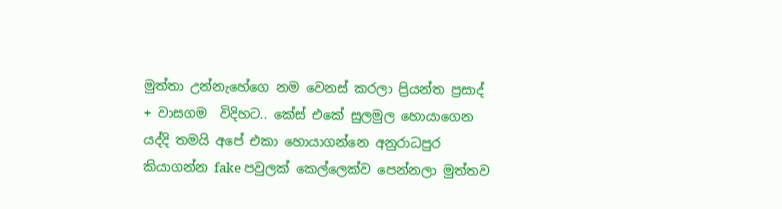මුත්තා උන්නැහේගෙ නම වෙනස් කරලා ප්‍රියන්ත ප්‍රසාද් + වාසගම  විදිහට.. කේස් එකේ සුලමුල හොයාගෙන යද්දි තමයි අපේ එකා හොයාගන්නෙ අනුරාධපුර කියාගන්න fake පවුලක් කෙල්ලෙක්ව පෙන්නලා මුත්තව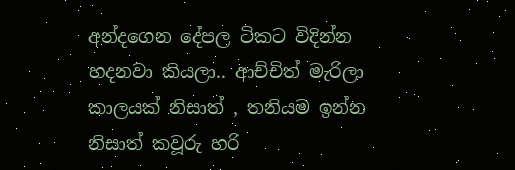අන්දගෙන දේපල ටිකට විදින්න හදනවා කියලා.. ආච්චිත් මැරිලා කාලයක් නිසාත් , තනියම ඉන්න නිසාත් කවූරු හරි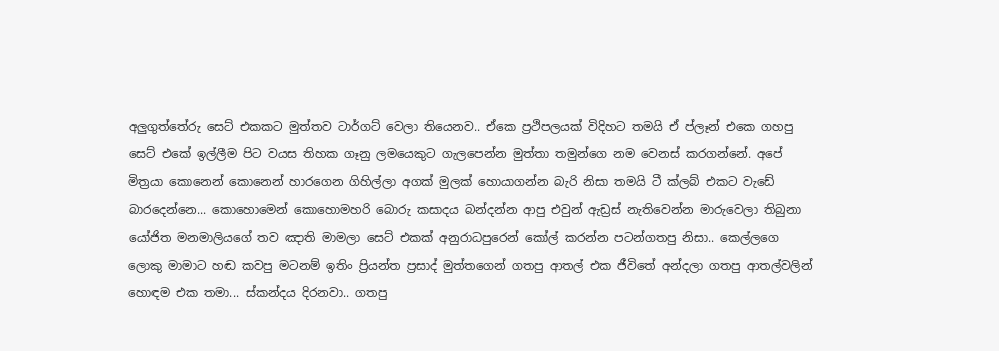අලුගුත්තේරු සෙට් එකකට මුත්තව ටාර්ගට් වෙලා තියෙනව.. ඒකෙ ප්‍රථිපලයක් විදිහට තමයි ඒ ප්ලෑන් එකෙ ගහපු සෙට් එකේ ඉල්ලීම පිට වයස තිහක ගෑනු ලමයෙකුට ගැලපෙන්න මුත්තා තමුන්ගෙ නම වෙනස් කරගන්නේ. අපේ මිත්‍රයා කොනෙන් කොනෙන් හාරගෙන ගිහිල්ලා අගක් මුලක් හොයාගන්න බැරි නිසා තමයි ටී ක්ලබ් එකට වැඩේ බාරදෙන්නෙ... කොහොමෙන් කොහොමහරි බොරු කසාදය බන්දන්න ආපු එවුන් ඇඩ්‍රස් නැතිවෙන්න මාරුවෙලා තිබුනා යෝජිත මනමාලියගේ තව ඤාති මාමලා සෙට් එකක් අනුරාධපුරෙන් කෝල් කරන්න පටන්ගතපු නිසා.. කෙල්ලගෙ ලොකු මාමාට හඬ කවපු මටනම් ඉතිං ප්‍රියන්ත ප්‍රසාද් මුත්තගෙන් ගතපු ආතල් එක ජීවිතේ අන්දලා ගතපු ආතල්වලින් හොඳම එක තමා... ස්කන්දය දිරනවා.. ගතපු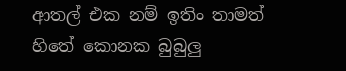ආතල් එක නම් ඉතිං තාමත් හිතේ කොනක බුබුලු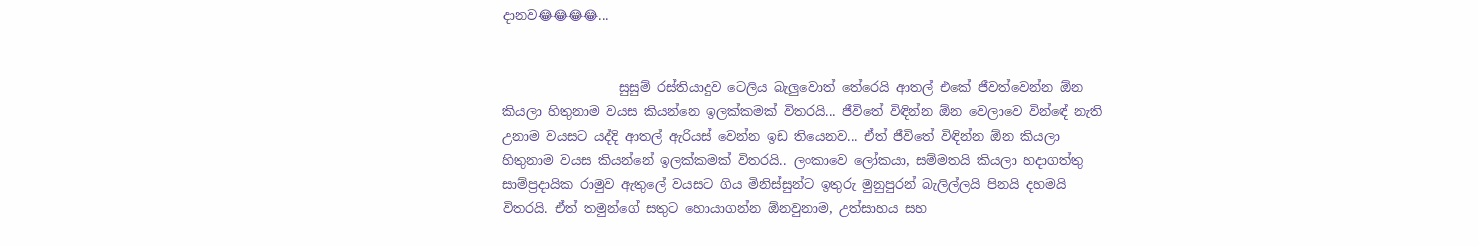දානව😂😂😂😂...


                  සුසුම් රස්තියාදුව ටෙලිය බැලුවොත් තේරෙයි ආතල් එකේ ජීවත්වෙන්න ඕන කියලා හිතුනාම වයස කියන්නෙ ඉලක්කමක් විතරයි... ජීවිතේ විඳින්න ඕන වෙලාවෙ වින්ඳේ නැති උනාම වයසට යද්දි ආතල් ඇරියස් වෙන්න ඉඩ තියෙනව... ඒත් ජීවිතේ විඳින්න ඕන කියලා හිතුනාම වයස කියන්නේ ඉලක්කමක් විතරයි.. ලංකාවෙ ලෝකයා, සම්මතයි කියලා හදාගත්තු සාම්ප්‍රදායික රාමුව ඇතුලේ වයසට ගිය මිනිස්සුන්ට ඉතුරු මුනුපුරන් බැලිල්ලයි පිනයි දහමයි විතරයි. ඒත් තමුන්ගේ සතුට හොයාගන්න ඕනවුනාම, උත්සාහය සහ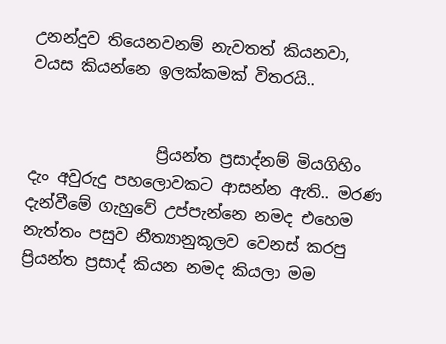උනන්දුව තියෙනවනම් නැවතත් කියනවා, වයස කියන්නෙ ඉලක්කමක් විතරයි..


                ප්‍රියන්ත ප්‍රසාද්නම් මියගිහිං දැං අවුරුදු පහලොවකට ආසන්න ඇති.. මරණ දැන්වීමේ ගැහුවේ උප්පැන්නෙ නමද එහෙම නැත්තං පසුව නීත්‍යානුකූලව වෙනස් කරපු ප්‍රියන්ත ප්‍රසාද් කියන නමද කියලා මම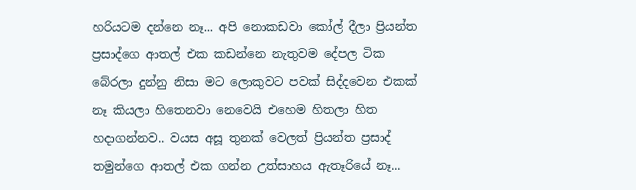හරියටම දන්නෙ නෑ... අපි නොකඩවා කෝල් දීලා ප්‍රියන්ත ප්‍රසාද්ගෙ ආතල් එක කඩන්නෙ නැතුවම දේපල ටික බේරලා දුන්නු නිසා මට ලොකුවට පවක් සිද්දවෙන එකක් නෑ කියලා හිතෙනවා නෙවෙයි එහෙම හිතලා හිත හදාගන්නව.. වයස අසූ තුනක් වෙලත් ප්‍රියන්ත ප්‍රසාද් තමුන්ගෙ ආතල් එක ගන්න උත්සාහය ඇතෑරියේ නෑ...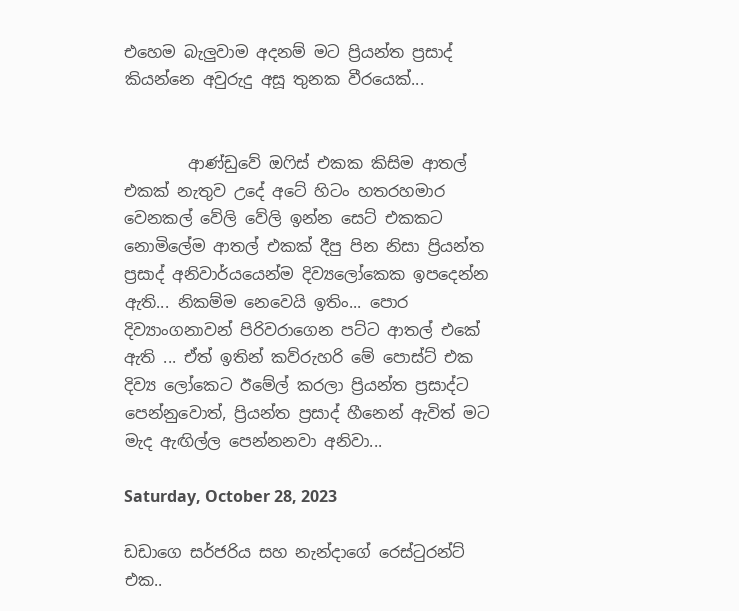එහෙම බැලුවාම අදනම් මට ප්‍රියන්ත ප්‍රසාද් කියන්නෙ අවුරුදු අසූ තුනක වීරයෙක්...


        ආණ්ඩුවේ ඔෆිස් එකක කිසිම ආතල් එකක් නැතුව උදේ අටේ හිටං හතරහමාර වෙනකල් වේලි වේලි ඉන්න සෙට් එකකට නොමිලේම ආතල් එකක් දීපු පින නිසා ප්‍රියන්ත ප්‍රසාද් අනිවාර්යයෙන්ම දිව්‍යලෝකෙක ඉපදෙන්න ඇති... නිකම්ම නෙවෙයි ඉතිං... පොර දිව්‍යාංගනාවන් පිරිවරාගෙන පට්ට ආතල් එකේ ඇති ... ඒත් ඉතින් කව්රුහරි මේ පොස්ට් එක දිව්‍ය ලෝකෙට ඊමේල් කරලා ප්‍රියන්ත ප්‍රසාද්ට පෙන්නුවොත්, ප්‍රියන්ත ප්‍රසාද් හීනෙන් ඇවිත් මට මැද ඇඟිල්ල පෙන්නනවා අනිවා...

Saturday, October 28, 2023

ඩඩාගෙ සර්ජරිය සහ නැන්දාගේ රෙස්ටුරන්ට් එක..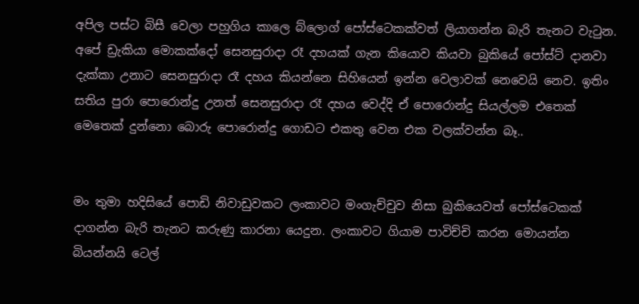අපිල පස්ට බිසී වෙලා පහුගිය කාලෙ බ්ලොග් පෝස්ටෙකක්වත් ලියාගන්න බැරි තැනට වැටුන. අපේ ඩ්‍රැකියා මොකක්දෝ සෙනසුරාදා රෑ දහයක් ගැන කියොව කියවා බුකියේ පෝස්ට් දානවා දැක්කා උනාට සෙනසුරාදා රෑ දහය කියන්නෙ සිහියෙන් ඉන්න වෙලාවක් නෙවෙයි නෙව. ඉතිං සතිය පුරා පොරොන්දු උනත් සෙනසුරාදා රෑ දහය වෙද්දි ඒ පොරොන්දු සියල්ලම එතෙක් මෙතෙක් දුන්නො බොරු පොරොන්දු ගොඩට එකතු වෙන එක වලක්වන්න බෑ..


මං තුමා හදිසියේ පොඩි නිවාඩුවකට ලංකාවට මංගැච්චුව නිසා බුකියෙවත් පෝස්ටෙකක් දාගන්න බැරි තැනට කරුණු කාරනා යෙදුන. ලංකාවට ගියාම පාවිච්චි කරන මොයන්න බියන්නයි ටෙල්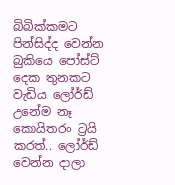බිබික්කමට පින්සිද්ද වෙන්න බුකියෙ පෝස්ට් දෙක තුනකට වැඩිය ලෝර්ඩ් උනේම නෑ කොයිතරං ට්‍රයි කරත්.. ලෝර්ඩ් වෙන්න දාලා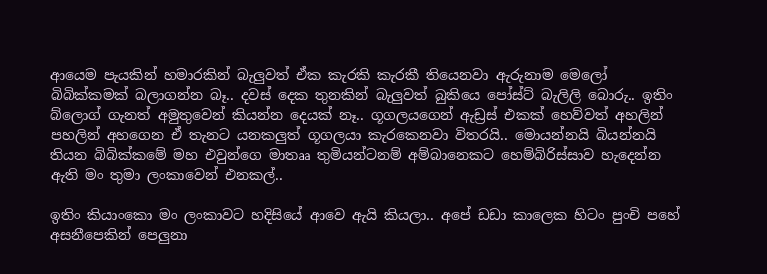ආයෙම පැයකින් හමාරකින් බැලුවත් ඒක කැරකි කැරකී තියෙනවා ඇරුනාම මෙලෝ බිබික්කමක් බලාගන්න බෑ.. දවස් දෙක තුනකින් බැලුවත් බුකියෙ පෝස්ට් බැලිලි බොරු.. ඉතිං බ්ලොග් ගැනත් අමුතුවෙන් කියන්න දෙයක් නෑ.. ගූගලයගෙන් ඇඩ්‍රස් එකක් හෙව්වත් අහලින් පහලින් අහගෙන ඒ තැනට යනකලුත් ගූගලයා කැරකෙනවා විතරයි.. මොයන්නයි බියන්නයි තියන බිබික්කමේ මහ එවුන්ගෙ මාතෲ තුමියන්ටනම් අම්බානෙකට හෙම්බිරිස්සාව හැදෙන්න ඇති මං තුමා ලංකාවෙන් එනකල්..

ඉතිං කියාංකො මං ලංකාවට හදිසියේ ආවෙ ඇයි කියලා.. අපේ ඩඩා කාලෙක හිටං පුංචි පහේ අසනීපෙකින් පෙලුනා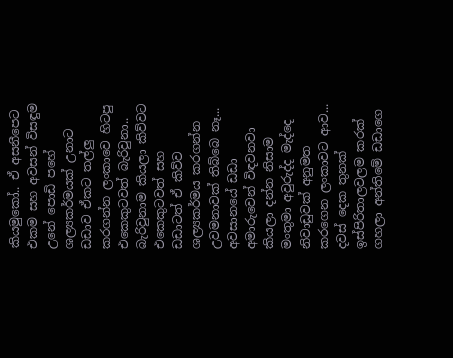කියමුකෝ.. ඒ අසනීපෙට එකම සහ අවසන් විසඳුම උනේ පොඩි පහේ ශල්‍යකර්මයක් උනාට ඩඩාව ඒකට තල්ලු කරගන්න ලංකාවෙ හිටපු එකෙකුටවත් බැරිවුනා.. බැරිවුනාම කියලා කිව්වට එකෙකුටවත් සහ  ඩඩාටත් ඒ කිව්ව ශල්‍යකර්මය කරගන්න උවමනාවක් තිබ්බෙ නෑ... අවසානයේ ඩඩා අමාරුවෙන් විඳවනවා කියලා දන්න නිසාම මංතුමා අවුරුද්ද මැද්දෙ නිවාඩුවක් අනුමත කරගෙන ලංකාවට ආව... දවස් දෙක තුනක් ඉස්පිරිතාලවලම කරක් ගහලා අන්තිමේ ඩඩාගෙ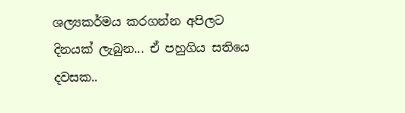ශල්‍යකර්මය කරගන්න අපිලට දිනයක් ලැබුන... ඒ පහුගිය සතියෙ දවසක..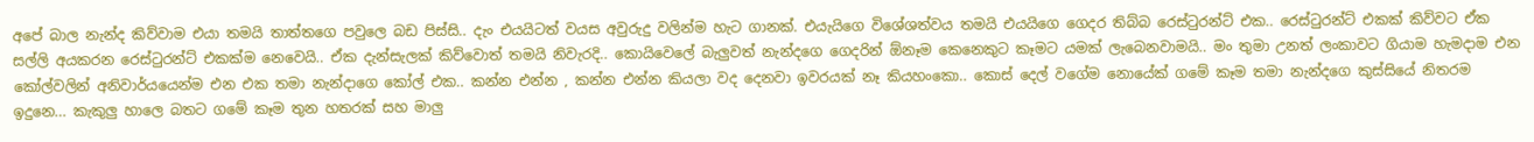අපේ බාල නැන්ද කිව්වාම එයා තමයි තාත්තගෙ පවුලෙ බඩ පිස්සි.. දැං එයයිටත් වයස අවුරුදු වලින්ම හැට ගානක්. එයැයිගෙ විශේශත්වය තමයි එයයිගෙ ගෙදර තිබ්බ රෙස්ටුරන්ට් එක.. රෙස්ටුරන්ට් එකක් කිව්වට ඒක සල්ලි අයකරන රෙස්ටුරන්ට් එකක්ම නෙවෙයි.. ඒක දැන්සැලක් කිව්වොත් තමයි නිවැරදි.. කොයිවෙලේ බැලුවත් නැන්දගෙ ගෙදරින් ඕනෑම කෙනෙකුට කෑමට ‍යමක් ලැබෙනවාමයි.. මං තුමා උනත් ලංකාවට ගියාම හැමදාම එන කෝල්වලින් අනිවාර්යයෙන්ම එන එක තමා නැන්දාගෙ කෝල් එක.. කන්න එන්න , කන්න එන්න කියලා වද දෙනවා ඉවරයක් නෑ කියහංකො.. කොස් දෙල් වගේම නොයේක් ගමේ කෑම තමා නැන්දගෙ කුස්සියේ නිතරම ඉදුනෙ... කැකුලු හාලෙ බතට ගමේ කෑම තුන හතරක් සහ මාලු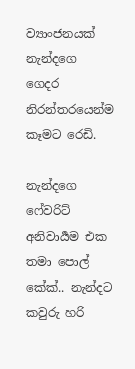ව්‍යාංජනයක් නැන්දගෙ ගෙදර නිරන්තරයෙන්ම කෑමට රෙඩි.

නැන්දගෙ ෆේවරිට් අනිවාර්‍යම එක තමා පොල් කේක්.. නැන්දට කවුරු හරි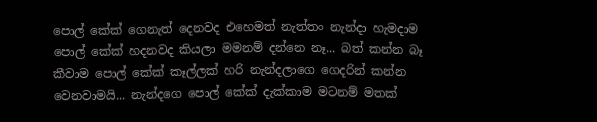පොල් කේක් ගෙනැත් දෙනවද එහෙමත් නැත්තං නැන්දා හැමදාම පොල් කේක් හදනවද කියලා මමනම් දන්නෙ නෑ... බත් කන්න බෑ කීවාම පොල් කේක් කෑල්ලක් හරි නැන්දලාගෙ ගෙදරින් කන්න වෙනවාමයි... නැන්දගෙ පොල් කේක් දැක්කාම මටනම් මතක්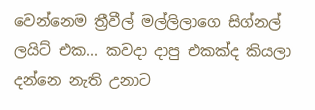වෙන්නෙම ත්‍රීවීල් මල්ලිලාගෙ සිග්නල් ලයිට් එක... කවදා දාපු එකක්ද කියලා දන්නෙ නැති උනාට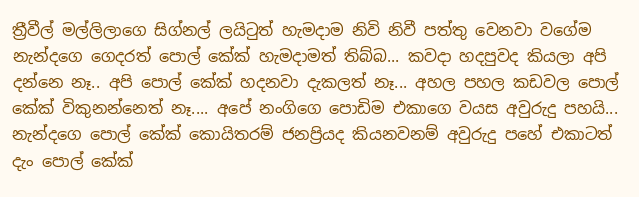ත්‍රීවීල් මල්ලිලාගෙ සිග්නල් ලයිටුත් හැමදාම නිවි නිවී පත්තු වෙනවා වගේම නැන්දගෙ ගෙදරත් පොල් කේක් හැමදාමත් තිබ්බ... කවදා හදපුවද කියලා අපි දන්නෙ නෑ.. අපි පොල් කේක් හදනවා දැකලත් නෑ... අහල පහල කඩවල පොල් කේක් විකුනන්නෙත් නෑ.... අපේ නංගිගෙ පොඩිම එකාගෙ වයස අවුරුදු පහයි... නැන්දගෙ පොල් කේක් කොයිතරම් ජනප්‍රියද කියනවනම් අවුරුදු පහේ එකාටත් දැං පොල් කේක්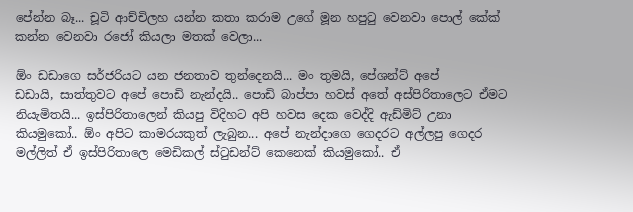පේන්න බෑ... චූටි ආච්චිලහ යන්න කතා කරාම උගේ මූන හපුටු වෙනවා පොල් කේක් කන්න වෙනවා රජෝ කියලා මතක් වෙලා...

ඕං ඩඩාගෙ සර්ජරියට යන ජනතාව තුන්දෙනයි... මං තුමයි, පේශන්ට් අපේ
ඩඩායි, සාත්තුවට අපේ පොඩි නැන්දයි.. පොඩි බාප්පා හවස් අතේ අස්පිරිතාලෙට ඒමට නියැමිතයි... ඉස්පිරිතාලෙන් කියපු විදිහට අපි හවස දෙක වෙද්දි ඇඩ්මිට් උනා කියමුකෝ.. ඕං අපිට කාමරයකුත් ලැබුන... අපේ නැන්දාගෙ ගෙදරට අල්ලපු ගෙදර මල්ලිත් ඒ ඉස්පිරිතාලෙ මෙඩිකල් ස්ටුඩන්ට් කෙනෙක් කියමුකෝ.. ඒ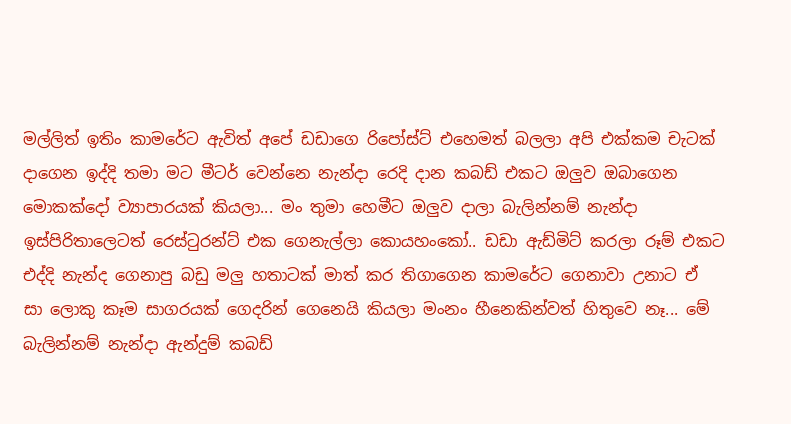මල්ලිත් ඉතිං කාමරේට ඇවිත් අපේ ඩඩාගෙ රිපෝස්ට් එහෙමත් බලලා අපි එක්කම චැටක් දාගෙන ඉද්දි තමා මට මීටර් වෙන්නෙ නැන්දා රෙදි දාන කබඩ් එකට ඔලුව ඔබාගෙන මොකක්දෝ ව්‍යාපාරයක් කියලා... මං තුමා හෙමීට ඔලුව දාලා බැලින්නම් නැන්දා ඉස්පිරිතාලෙටත් රෙස්ටුරන්ට් එක ගෙනැල්ලා කොයහංකෝ.. ඩඩා ඇඩ්මිට් කරලා රූම් එකට එද්දි නැන්ද ගෙනාපු බඩු මලු හතාටක් මාත් කර තිගාගෙන කාමරේට ගෙනාවා උනාට ඒ
සා ලොකු කෑම සාගරයක් ගෙදරින් ගෙනෙයි කියලා මංනං හීනෙකින්වත් හිතුවෙ නෑ... මේ බැලින්නම් නැන්දා ඇන්දුම් කබඩ්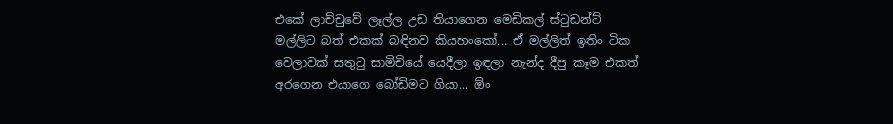එකේ ලාච්චුවේ ලෑල්ල උඩ තියාගෙන මෙඩිකල් ස්ටුඩන්ට් මල්ලිට බත් එකක් බඳිනව කියහංකෝ... ඒ මල්ලිත් ඉතිං ටික වෙලාවක් සතුටු සාමිචියේ යෙදීලා ඉඳලා නැන්ද දීපු කෑම එකත් අරගෙන එයාගෙ බෝඩිමට ගියා... ඕං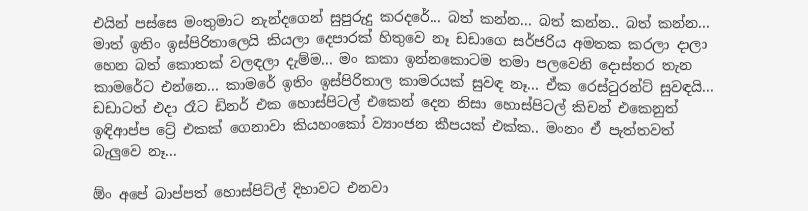එයින් පස්සෙ මංතුමාට නැන්දගෙන් සුපුරුදු කරදරේ... බත් කන්න... බත් කන්න.. බත් කන්න... මාත් ඉතිං ඉස්පිරිතාලෙයි කියලා දෙපාරක් හිතුවෙ නෑ ඩඩාගෙ සර්ජරිය අමතක කරලා දාලා හෙන බත් කොතක් වලඳලා දැම්ම... මං කකා ඉන්නකොටම තමා පලවෙනි දොස්තර තැන කාමරේට එන්නෙ... කාමරේ ඉතිං ඉස්පිරිතාල කාමරයක් සුවඳ නෑ... ඒක රෙස්ටුරන්ට් සුවඳයි... ඩඩාටත් එදා රෑට ඩිනර් එක හොස්පිටල් එකෙන් දෙන නිසා හොස්පිටල් කිචන් එකෙනුත් ඉඳිආප්ප ට්‍රේ එකක් ගෙනාවා කියහංකෝ ව්‍යාංජන කීපයක් එක්ක.. මංනං ඒ පැත්තවත් බැලුවෙ නෑ...

ඕං අපේ බාප්පත් හොස්පිට්ල් දිහාවට එනවා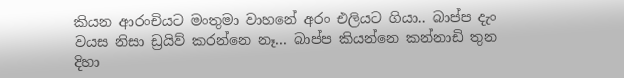කියන ආරංචියට මංතුමා වාහනේ අරං එලියට ගියා.. බාප්ප දැං වයස නිසා ඩ්‍රයිව් කරන්නෙ නෑ... බාප්ප කියන්නෙ කන්නාඩි තුන දිහා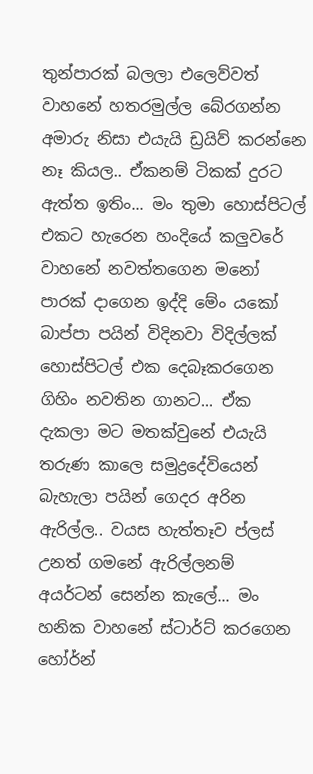තුන්පාරක් බලලා එලෙව්වත් වාහනේ හතරමුල්ල බේරගන්න අමාරු නිසා එයැයි ඩ්‍රයිව් කරන්නෙ නෑ කියල.. ඒකනම් ටිකක් දුරට ඇත්ත ඉතිං... මං තුමා හොස්පිටල් එකට හැරෙන හංදියේ කලුවරේ වාහනේ නවත්තගෙන මනෝ පාරක් දාගෙන ඉද්දි මේං යකෝ බාප්පා පයින් විදිනවා විදිල්ලක් හොස්පිටල් එක දෙබෑකරගෙන ගිහිං නවතින ගානට... ඒක දැකලා මට මතක්වුනේ එයැයි තරුණ කාලෙ සමුද්‍රදේවියෙන් බැහැලා පයින් ගෙදර අරින ඇරිල්ල.. වයස හැත්තෑව ප්ලස් උනත් ගමනේ ඇරිල්ලනම් අයර්ටන් සෙන්න කැලේ... මං හනික වාහනේ ස්ටාර්ට් කරගෙන හෝර්න්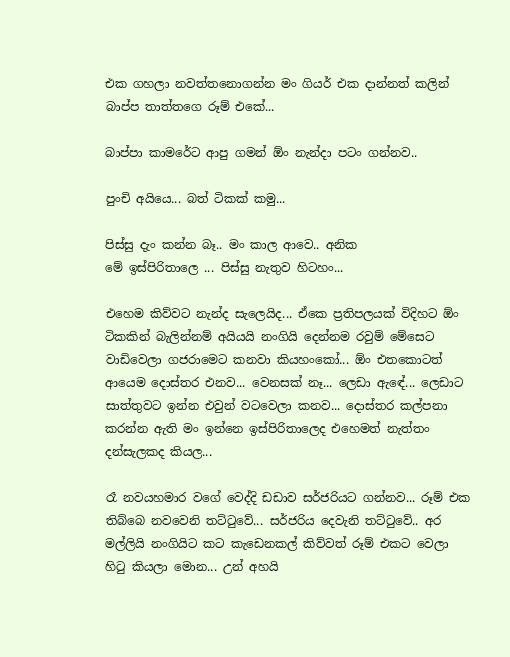එක ගහලා නවත්තනොගන්න මං ගියර් එක දාන්නත් කලින් බාප්ප තාත්තගෙ රූම් එකේ...

බාප්පා කාමරේට ආපු ගමන් ඕං නැන්දා පටං ගන්නව..

පුංචි අයියෙ... බත් ටිකක් කමු...

පිස්සු දැං කන්න බෑ.. මං කාල ආවෙ.. අනික
මේ ඉස්පිරිතාලෙ ... පිස්සු නැතුව හිටහං...

එහෙම කිව්වට නැන්ද සැලෙයිද... ඒකෙ ප්‍රතිපලයක් විදිහට ඕං ටිකකින් බැලින්නම් අයියයි නංගියි දෙන්නම රවුම් මේසෙට වාඩිවෙලා ගජරාමෙට කනවා කියහංකෝ... ඕං එතකොටත් ආයෙම දොස්තර එනව... වෙනසක් නෑ... ලෙඩා ඇඳේ... ලෙඩාට සාත්තුවට ඉන්න එවුන් වටවෙලා කනව... දොස්තර කල්පනා කරන්න ඇති මං ඉන්නෙ ඉස්පිරිතාලෙද එහෙමත් නැත්තං දන්සැලකද කියල...

රෑ නවයහමාර වගේ වෙද්දි ඩඩාව සර්ජරියට ගන්නව... රූම් එක තිබ්බෙ නවවෙනි තට්ටුවේ... සර්ජරිය දෙවැනි තට්ටුවේ.. අර මල්ලියි නංගියිට කට කැඩෙනකල් කිව්වත් රූම් එකට වෙලා හිටු කියලා මොන... උන් අහයි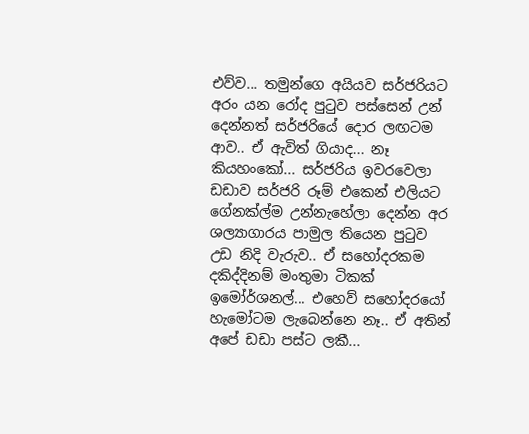එව්ව... තමුන්ගෙ අයියව සර්ජරියට අරං යන රෝද පුටුව පස්සෙන් උන් දෙන්නත් සර්ජරියේ දොර ලඟටම ආව.. ඒ ඇවිත් ගියාද... නෑ කියහංකෝ... සර්ජරිය ඉවරවෙලා ඩඩාව සර්ජරි රූම් එකෙන් එලියට ගේනක්ල්ම උන්නැහේලා දෙන්න අර ශල්‍යාගාරය පාමුල තියෙන පුටුව උඩ නිදි වැරුව.. ඒ සහෝදරකම දකිද්දිනම් මංතුමා ටිකක් ඉමෝර්ශනල්... එහෙව් සහෝදරයෝ හැමෝටම ලැබෙන්නෙ නෑ.. ඒ අතින් අපේ ඩඩා පස්ට ලකී...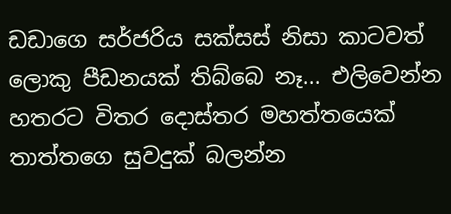ඩඩාගෙ සර්ජරිය සක්සස් නිසා කාටවත් ලොකු පීඩනයක් තිබ්බෙ නෑ... එලිවෙන්න හතරට විතර දොස්තර මහත්තයෙක් තාත්තගෙ සුවදුක් බලන්න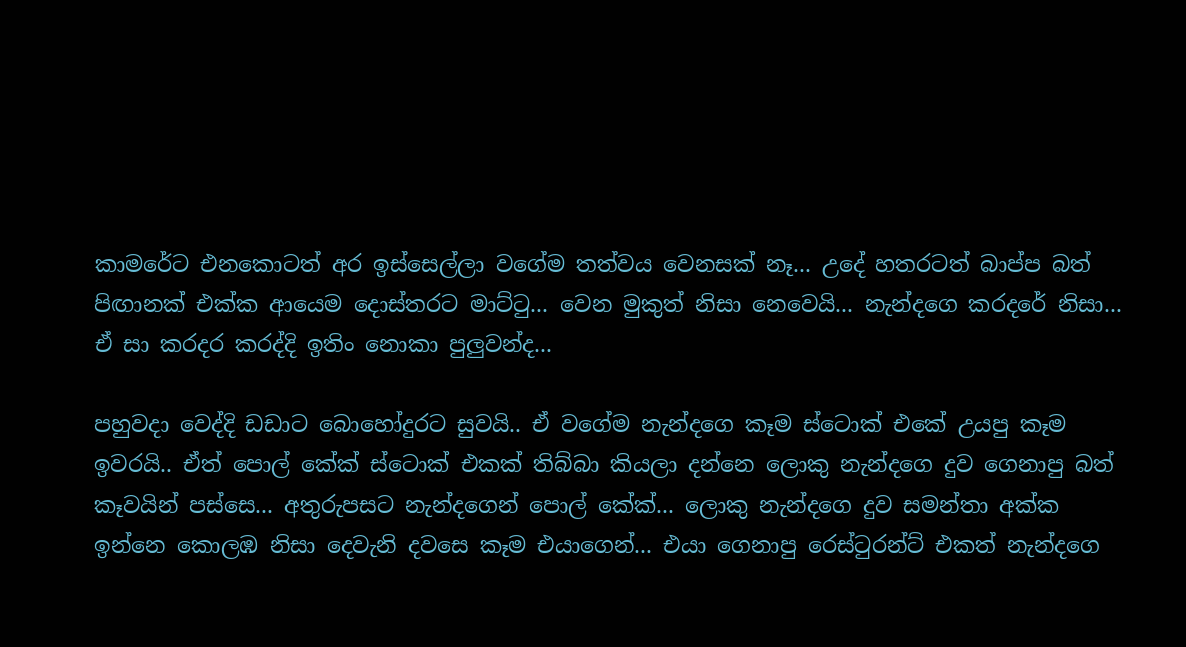කාමරේට එනකොටත් අර ඉස්සෙල්ලා වගේම තත්වය වෙනසක් නෑ... උදේ හතරටත් බාප්ප බත් පිඟානක් එක්ක ආයෙම දොස්තරට මාට්ටු... වෙන මුකුත් නිසා නෙවෙයි... නැන්දගෙ කරදරේ නිසා... ඒ සා කරදර කරද්දි ඉතිං නොකා පුලුවන්ද...

පහුවදා වෙද්දි ඩඩාට බොහෝදුරට සුවයි.. ඒ වගේම නැන්දගෙ කෑම ස්ටොක් එකේ උයපු කෑම ඉවරයි.. ඒත් පොල් කේක් ස්ටොක් එකක් තිබ්බා කියලා දන්නෙ ලොකු නැන්දගෙ දුව ගෙනාපු බත් කෑවයින් පස්සෙ... අතුරුපසට නැන්දගෙන් පොල් කේක්... ලොකු නැන්දගෙ දුව සමන්තා අක්ක ඉන්නෙ කොලඹ නිසා දෙවැනි දවසෙ කෑම එයාගෙන්... එයා ගෙනාපු රෙස්ටුරන්ට් එකත් නැන්දගෙ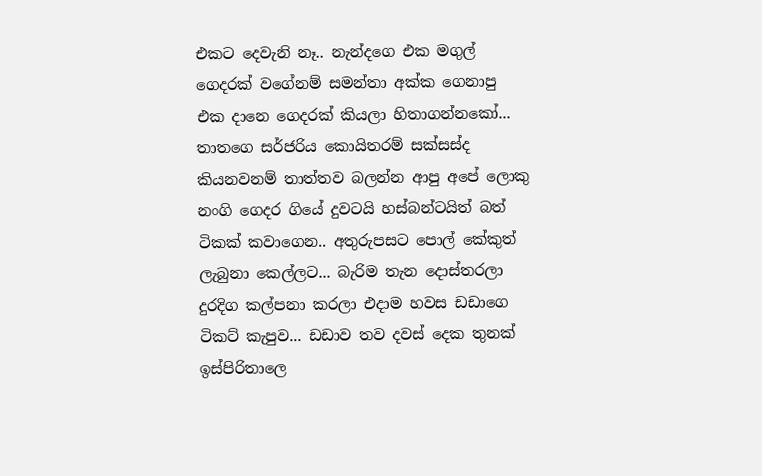එකට දෙවැනි නෑ.. නැන්දගෙ එක මගුල් ගෙදරක් වගේනම් සමන්තා අක්ක ගෙනාපු එක දානෙ ගෙදරක් කියලා හිතාගන්නකෝ... තාතගෙ සර්ජරිය කොයිතරම් සක්සස්ද කියනවනම් තාත්තව බලන්න ආපු අපේ ලොකු නංගි ගෙදර ගියේ දුවටයි හස්බන්ටයිත් බත් ටිකක් කවාගෙන.. අතුරුපසට පොල් කේකුත් ලැබුනා කෙල්ලට... බැරිම තැන දොස්තරලා දුරදිග කල්පනා කරලා එදාම හවස ඩඩාගෙ ටිකට් කැපුව... ඩඩාව තව දවස් දෙක තුනක් ඉස්පිරිතාලෙ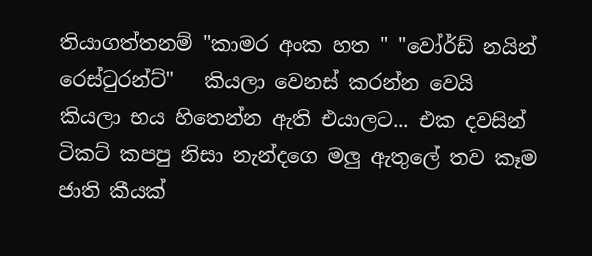තියාගත්තනම් "කාමර අංක හත " "වෝර්ඩ් නයින් රෙස්ටුරන්ට්"   කියලා වෙනස් කරන්න වෙයි කියලා භය හිතෙන්න ඇති එයාලට... එක දවසින් ටිකට් කපපු නිසා නැන්දගෙ මලු ඇතුලේ තව කෑම ජාති කීයක්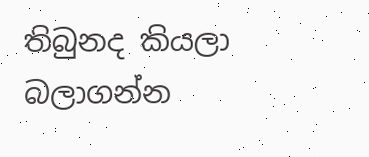තිබුනද කියලා බලාගන්න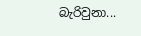බැරිවුනා...